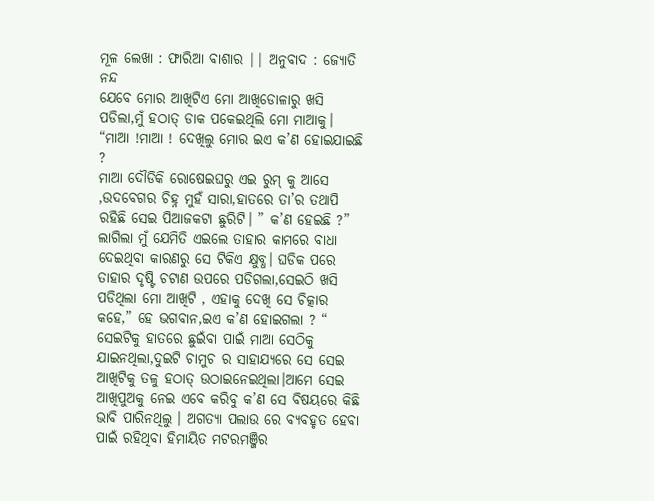ମୂଳ ଲେଖା : ଫାରିଆ ବାଶାର || ଅନୁବାଦ : ଜ୍ୟୋତି ନନ୍ଦ
ଯେବେ ମୋର ଆଖିଟିଏ ମୋ ଆଖିଡୋଳାରୁ ଖସି ପଡିଲା,ମୁଁ ହଠାତ୍ ଡାକ ପକେଇଥିଲି ମୋ ମାଆକୁ।
“ମାଆ !ମାଆ ! ଦେଖିଲୁ ମୋର ଇଏ କ’ଣ ହୋଇଯାଇଛି ?
ମାଆ ଦୌଡିକି ରୋଷେଇଘରୁ ଏଇ ରୁମ୍ କୁ ଆସେ ,ଉଦବେଗର ଚିହ୍ନ ମୁହଁ ସାରା,ହାତରେ ତା’ର ତଥାପି ରହିଛି ସେଇ ପିଆଜକଟା ଛୁରିଟି। ” କ’ଣ ହେଇଛି ?” ଲାଗିଲା ମୁଁ ଯେମିତି ଏଇଲେ ତାହାର କାମରେ ବାଧା ଦେଇଥିବା କାରଣରୁ ସେ ଟିକିଏ କ୍ଷୁବ୍ଧ। ଘଡିକ ପରେ ତାହାର ଦୃଷ୍ଟି ଚଟାଣ ଉପରେ ପଡିଗଲା,ସେଇଠି ଖସି ପଡିଥିଲା ମୋ ଆଖିଟି , ଏହାକୁ ଦେଖି ସେ ଚିତ୍କାର କହେ,” ହେ ଭଗବାନ,ଇଏ କ’ଣ ହୋଇଗଲା ? “
ସେଇଟିକୁ ହାତରେ ଛୁଇଁବା ପାଇଁ ମାଆ ସେଠିକୁ ଯାଇନଥିଲା,ଦୁଇଟି ଚାମୁଚ ର ସାହାଯ୍ୟରେ ସେ ସେଇ ଆଖିଟିକୁ ତଳୁ ହଠାତ୍ ଉଠାଇନେଇଥିଲା।ଆମେ ସେଇ ଆଖିପୁଅକୁ ନେଇ ଏବେ କରିବୁ କ’ଣ ସେ ବିଷୟରେ କିଛି ଭାବି ପାରିନଥିଲୁ । ଅଗତ୍ୟା ପଲାଉ ରେ ବ୍ୟବହୃତ ହେବା ପାଇଁ ରହିଥିବା ହିମାୟିତ ମଟରମଞ୍ଜିର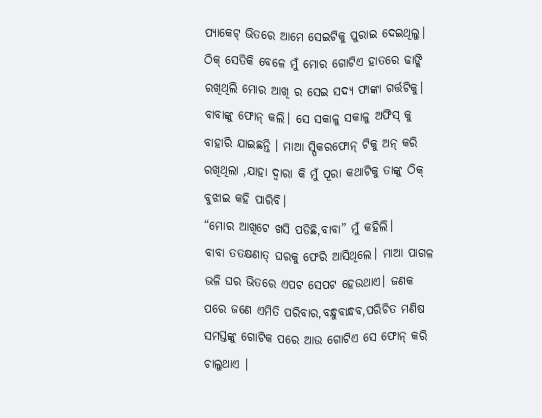ପ୍ୟାକେଟ୍ ଭିତରେ ଆମେ ସେଇଟିକୁ ପୁରାଇ ଦେଇଥିଲୁ। ଠିକ୍ ସେତିକି ବେଳେ ମୁଁ ମୋର ଗୋଟିଏ ହାତରେ ଢାଙ୍କି ରଖିଥିଲି ମୋର ଆଖି ର ସେଇ ସଦ୍ୟ ଫାଙ୍କା ଗର୍ତ୍ତଟିକୁ।
ବାବାଙ୍କୁ ଫୋନ୍ କଲି। ସେ ସକାଳୁ ସକାଳୁ ଅଫିସ୍ କୁ ବାହାରି ଯାଇଛନ୍ତି । ମାଆ ସ୍ପିକରଫୋନ୍ ଟିକୁ ଅନ୍ କରି ରଖିଥିଲା ,ଯାହା ଦ୍ୱାରା କି ମୁଁ ପୂରା କଥାଟିକୁ ତାଙ୍କୁ ଠିକ୍ ବୁଝାଇ କହି ପାରିବି।
“ମୋର ଆଖିଟେ ଖସି ପଡିଛି,ବାବା” ମୁଁ କହିଲି।
ବାବା ତତକ୍ଷଣାତ୍ ଘରକୁ ଫେରି ଆସିଥିଲେ। ମାଆ ପାଗଳ ଭଳି ଘର ଭିତରେ ଏପଟ ସେପଟ ହେଉଥାଏ। ଜଣକ ପରେ ଜଣେ ଏମିତି ପରିବାର,ବନ୍ଧୁବାନ୍ଧବ,ପରିଚିତ ମଣିଷ ସମସ୍ତଙ୍କୁ ଗୋଟିକ ପରେ ଆଉ ଗୋଟିଏ ସେ ଫୋନ୍ କରି ଚାଲୁଥାଏ ।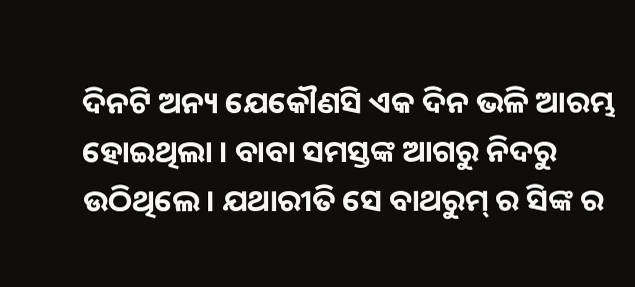ଦିନଟି ଅନ୍ୟ ଯେକୌଣସି ଏକ ଦିନ ଭଳି ଆରମ୍ଭ ହୋଇଥିଲା । ବାବା ସମସ୍ତଙ୍କ ଆଗରୁ ନିଦରୁ ଉଠିଥିଲେ। ଯଥାରୀତି ସେ ବାଥରୁମ୍ ର ସିଙ୍କ ର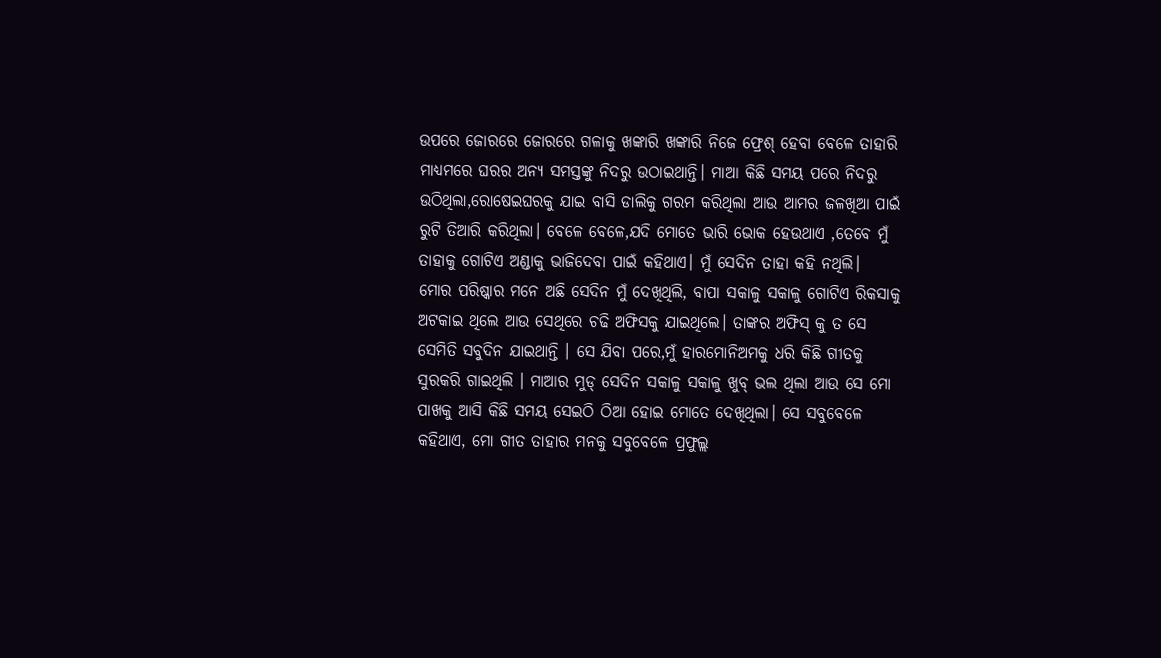ଉପରେ ଜୋରରେ ଜୋରରେ ଗଳାକୁ ଖଙ୍କାରି ଖଙ୍କାରି ନିଜେ ଫ୍ରେଶ୍ ହେବା ବେଳେ ତାହାରି ମାଧ୍ୟମରେ ଘରର ଅନ୍ୟ ସମସ୍ତଙ୍କୁ ନିଦରୁ ଉଠାଇଥାନ୍ତି। ମାଆ କିଛି ସମୟ ପରେ ନିଦରୁ ଉଠିଥିଲା,ରୋଷେଇଘରକୁ ଯାଇ ବାସି ଡାଲିକୁ ଗରମ କରିଥିଲା ଆଉ ଆମର ଜଳଖିଆ ପାଇଁ ରୁଟି ତିଆରି କରିଥିଲା। ବେଳେ ବେଳେ,ଯଦି ମୋତେ ଭାରି ଭୋକ ହେଉଥାଏ ,ତେବେ ମୁଁ ତାହାକୁ ଗୋଟିଏ ଅଣ୍ଡାକୁ ଭାଜିଦେବା ପାଇଁ କହିଥାଏ। ମୁଁ ସେଦିନ ତାହା କହି ନଥିଲି।
ମୋର ପରିଷ୍କାର ମନେ ଅଛି ସେଦିନ ମୁଁ ଦେଖିଥିଲି, ବାପା ସକାଳୁ ସକାଳୁ ଗୋଟିଏ ରିକସାକୁ ଅଟକାଇ ଥିଲେ ଆଉ ସେଥିରେ ଚଢି ଅଫିସକୁ ଯାଇଥିଲେ। ତାଙ୍କର ଅଫିସ୍ କୁ ତ ସେ ସେମିତି ସବୁଦିନ ଯାଇଥାନ୍ତି । ସେ ଯିବା ପରେ,ମୁଁ ହାରମୋନିଅମକୁ ଧରି କିଛି ଗୀତକୁ ସୁରକରି ଗାଇଥିଲି । ମାଆର ମୁଡ୍ ସେଦିନ ସକାଳୁ ସକାଳୁ ଖୁବ୍ ଭଲ ଥିଲା ଆଉ ସେ ମୋ ପାଖକୁ ଆସି କିଛି ସମୟ ସେଇଠି ଠିଆ ହୋଇ ମୋତେ ଦେଖିଥିଲା। ସେ ସବୁବେଳେ କହିଥାଏ, ମୋ ଗୀତ ତାହାର ମନକୁ ସବୁବେଳେ ପ୍ରଫୁଲ୍ଲ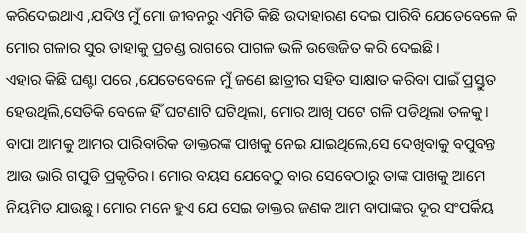କରିଦେଇଥାଏ ,ଯଦିଓ ମୁଁ ମୋ ଜୀବନରୁ ଏମିତି କିଛି ଉଦାହାରଣ ଦେଇ ପାରିବି ଯେତେବେଳେ କି ମୋର ଗଳାର ସୁର ତାହାକୁ ପ୍ରଚଣ୍ଡ ରାଗରେ ପାଗଳ ଭଳି ଉତ୍ତେଜିତ କରି ଦେଇଛି।
ଏହାର କିଛି ଘଣ୍ଟା ପରେ ,ଯେତେବେଳେ ମୁଁ ଜଣେ ଛାତ୍ରୀର ସହିତ ସାକ୍ଷାତ କରିବା ପାଇଁ ପ୍ରସ୍ତୁତ ହେଉଥିଲି,ସେତିକି ବେଳେ ହିଁ ଘଟଣାଟି ଘଟିଥିଲା, ମୋର ଆଖି ପଟେ ଗଳି ପଡିଥିଲା ତଳକୁ।
ବାପା ଆମକୁ ଆମର ପାରିବାରିକ ଡାକ୍ତରଙ୍କ ପାଖକୁ ନେଇ ଯାଇଥିଲେ,ସେ ଦେଖିବାକୁ ବପୁବନ୍ତ ଆଉ ଭାରି ଗପୁଡି ପ୍ରକୃତିର। ମୋର ବୟସ ଯେବେଠୁ ବାର ସେବେଠାରୁ ତାଙ୍କ ପାଖକୁ ଆମେ ନିୟମିତ ଯାଉଛୁ। ମୋର ମନେ ହୁଏ ଯେ ସେଇ ଡାକ୍ତର ଜଣକ ଆମ ବାପାଙ୍କର ଦୂର ସଂପର୍କିୟ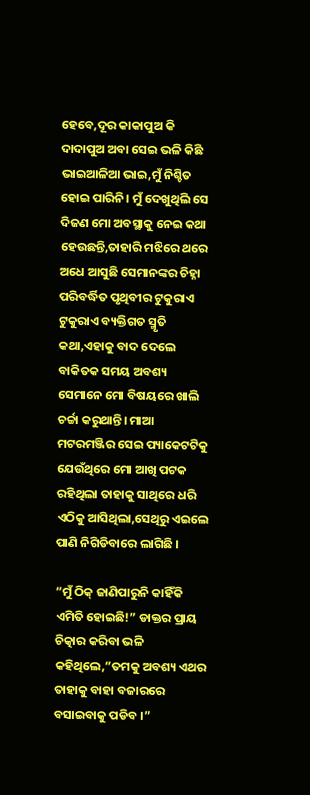ହେବେ,ଦୂର କାକାପୁଅ କି ଦାଦାପୁଅ ଅବା ସେଇ ଭଳି କିଛି ଭାଇଆଳିଆ ଭାଇ,ମୁଁ ନିଶ୍ଚିତ ହୋଇ ପାରିନି। ମୁଁ ଦେଖୁଥିଲି ସେ ଦିଜଣ ମୋ ଅବସ୍ଥାକୁ ନେଇ କଥା ହେଉଛନ୍ତି,ତାହାରି ମଝିରେ ଥରେ ଅଧେ ଆସୁଛି ସେମାନଙ୍କର ଚିହ୍ନା ପରିବର୍ଦ୍ଧିତ ପୃଥିବୀର ଟୁକୁରାଏ ଟୁକୁରାଏ ବ୍ୟକ୍ତିଗତ ସ୍ମୃତି କଥା,ଏହାକୁ ବାଦ ଦେଲେ ବାକିତକ ସମୟ ଅବଶ୍ୟ ସେମାନେ ମୋ ବିଷୟରେ ଖାଲି ଚର୍ଚ୍ଚା କରୁଥାନ୍ତି। ମାଆ ମଟରମଞ୍ଜିର ସେଇ ପ୍ୟାକେଟଟିକୁ ଯେଉଁଥିରେ ମୋ ଆଖି ପଟକ ରହିଥିଲା ତାହାକୁ ସାଥିରେ ଧରି ଏଠିକୁ ଆସିଥିଲା,ସେଥିରୁ ଏଇଲେ ପାଣି ନିଗିଡିବାରେ ଲାଗିଛି ।

“ମୁଁ ଠିକ୍ ଜାଣିପାରୁନି କାହିଁକି ଏମିତି ହୋଇଛି!” ଡାକ୍ତର ପ୍ରାୟ ଚିତ୍କାର କରିବା ଭଳି କହିଥିଲେ,”ତମକୁ ଅବଶ୍ୟ ଏଥର ତାହାକୁ ବାହା ବଜାରରେ ବସାଇବାକୁ ପଡିବ ।”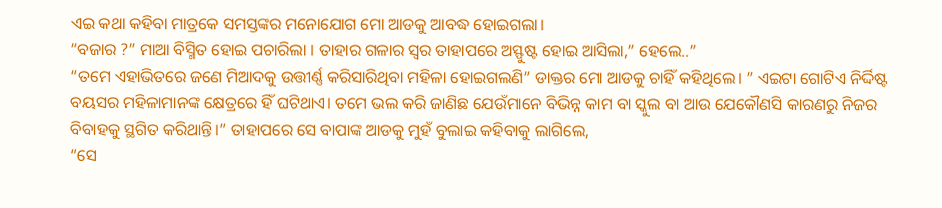ଏଇ କଥା କହିବା ମାତ୍ରକେ ସମସ୍ତଙ୍କର ମନୋଯୋଗ ମୋ ଆଡକୁ ଆବଦ୍ଧ ହୋଇଗଲା।
“ବଜାର ?” ମାଆ ବିସ୍ମିତ ହୋଇ ପଚାରିଲା । ତାହାର ଗଳାର ସ୍ୱର ତାହାପରେ ଅସ୍ଫୁଷ୍ଟ ହୋଇ ଆସିଲା,” ହେଲେ..”
“ତମେ ଏହାଭିତରେ ଜଣେ ମିଆଦକୁ ଉତ୍ତୀର୍ଣ୍ଣ କରିସାରିଥିବା ମହିଳା ହୋଇଗଲଣି” ଡାକ୍ତର ମୋ ଆଡକୁ ଚାହିଁ କହିଥିଲେ। ” ଏଇଟା ଗୋଟିଏ ନିର୍ଦ୍ଦିଷ୍ଟ ବୟସର ମହିଳାମାନଙ୍କ କ୍ଷେତ୍ରରେ ହିଁ ଘଟିଥାଏ। ତମେ ଭଲ କରି ଜାଣିଛ ଯେଉଁମାନେ ବିଭିନ୍ନ କାମ ବା ସ୍କୁଲ ବା ଆଉ ଯେକୌଣସି କାରଣରୁ ନିଜର ବିବାହକୁ ସ୍ଥଗିତ କରିଥାନ୍ତି।” ତାହାପରେ ସେ ବାପାଙ୍କ ଆଡକୁ ମୁହଁ ବୁଲାଇ କହିବାକୁ ଲାଗିଲେ,
“ସେ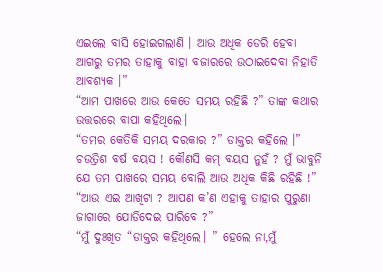ଏଇଲେ ବାସି ହୋଇଗଲାଣି । ଆଉ ଅଧିକ ଡେରି ହେବା ଆଗରୁ ତମର ତାହାକୁ ବାହା ବଜାରରେ ଉଠାଇଦେବା ନିହାତି ଆବଶ୍ୟକ ।”
“ଆମ ପାଖରେ ଆଉ କେତେ ସମୟ ରହିଛି ?” ତାଙ୍କ କଥାର ଉତ୍ତରରେ ବାପା କହିଥିଲେ।
“ତମର କେତିକି ସମୟ ଦରକାର ?” ଡାକ୍ତର କହିଲେ ।” ଚଉତ୍ରିଶ ବର୍ଷ ବୟସ ! କୌଣସି କମ୍ ବୟସ ନୁହଁ ? ମୁଁ ଭାବୁନି ଯେ ତମ ପାଖରେ ସମୟ ବୋଲି ଆଉ ଅଧିକ କିଛି ରହିଛି !”
“ଆଉ ଏଇ ଆଖିଟା ? ଆପଣ କ’ଣ ଏହାକୁ ତାହାର ପୁରୁଣା ଜାଗାରେ ଯୋଡିଦେଇ ପାରିବେ ?”
“ମୁଁ ଦୁଃଖିତ “ଡାକ୍ତର କହିଥିଲେ। ” ହେଲେ ନା,ମୁଁ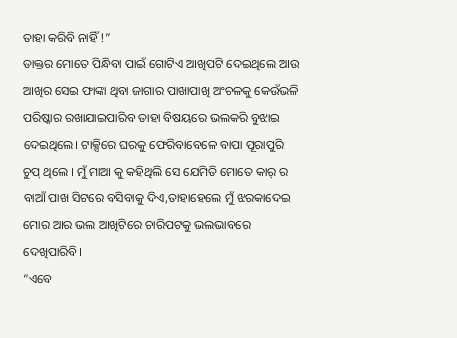ତାହା କରିବି ନାହିଁ !”
ଡାକ୍ତର ମୋତେ ପିନ୍ଧିବା ପାଇଁ ଗୋଟିଏ ଆଖିପଟି ଦେଇଥିଲେ ଆଉ ଆଖିର ସେଇ ଫାଙ୍କା ଥିବା ଜାଗାର ପାଖାପାଖି ଅଂଚଳକୁ କେଉଁଭଳି ପରିଷ୍କାର ରଖାଯାଇପାରିବ ତାହା ବିଷୟରେ ଭଲକରି ବୁଝାଇ ଦେଇଥିଲେ। ଟାକ୍ସିରେ ଘରକୁ ଫେରିବାବେଳେ ବାପା ପୂରାପୁରି ଚୁପ୍ ଥିଲେ । ମୁଁ ମାଆ କୁ କହିଥିଲି ସେ ଯେମିତି ମୋତେ କାର୍ ର ବାଆଁ ପାଖ ସିଟରେ ବସିବାକୁ ଦିଏ,ତାହାହେଲେ ମୁଁ ଝରକାଦେଇ ମୋର ଆର ଭଲ ଆଖିଟିରେ ଚାରିପଟକୁ ଭଲଭାବରେ ଦେଖିପାରିବି।
“ଏବେ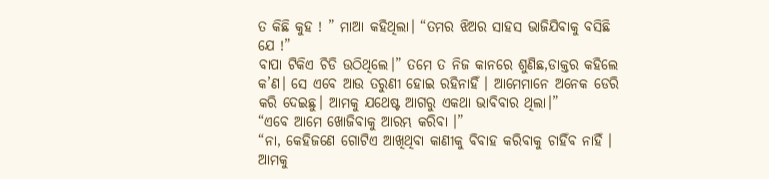ତ କିଛି କୁହ ! ” ମାଆ କହିଥିଲା। “ତମର ଝିଅର ସାହସ ଭାଜିଯିବାକୁ ବସିଛି ଯେ !”
ବାପା ଟିକିଏ ଚିଡି ଉଠିଥିଲେ।” ତମେ ତ ନିଜ କାନରେ ଶୁଣିଛ,ଡାକ୍ତର କହିଲେ କ’ଣ। ସେ ଏବେ ଆଉ ତରୁଣୀ ହୋଇ ରହିନାହିଁ । ଆମେମାନେ ଅନେକ ଡେରି କରି ଦେଇଛୁ। ଆମକୁ ଯଥେଷ୍ଟ ଆଗରୁ ଏକଥା ଭାବିବାର ଥିଲା।”
“ଏବେ ଆମେ ଖୋଜିବାକୁ ଆରମ୍ଭ କରିବା ।”
“ନା, କେହିଜଣେ ଗୋଟିଏ ଆଖିଥିବା କାଣୀକୁ ବିବାହ କରିବାକୁ ଚାହିଁବ ନାହିଁ । ଆମକୁ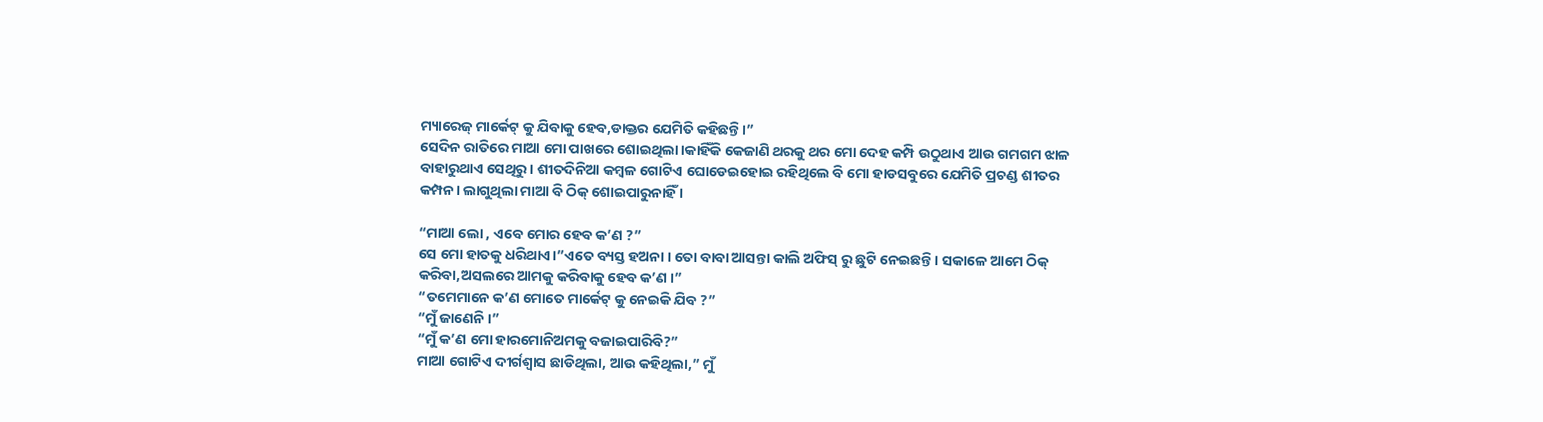ମ୍ୟାରେଜ୍ ମାର୍କେଟ୍ କୁ ଯିବାକୁ ହେବ,ଡାକ୍ତର ଯେମିତି କହିଛନ୍ତି।”
ସେଦିନ ରାତିରେ ମାଆ ମୋ ପାଖରେ ଶୋଇଥିଲା।କାହିଁକି କେଜାଣି ଥରକୁ ଥର ମୋ ଦେହ କମ୍ପି ଉଠୁଥାଏ ଆଉ ଗମଗମ ଝାଳ ବାହାରୁଥାଏ ସେଥିରୁ। ଶୀତଦିନିଆ କମ୍ବଳ ଗୋଟିଏ ଘୋଡେଇହୋଇ ରହିଥିଲେ ବି ମୋ ହାଡସବୁରେ ଯେମିତି ପ୍ରଚଣ୍ଡ ଶୀତର କମ୍ପନ। ଲାଗୁଥିଲା ମାଆ ବି ଠିକ୍ ଶୋଇପାରୁନାହିଁ ।

“ମାଆ ଲୋ , ଏବେ ମୋର ହେବ କ’ଣ ?”
ସେ ମୋ ହାତକୁ ଧରିଥାଏ।”ଏତେ ବ୍ୟସ୍ତ ହଅନା । ତୋ ବାବା ଆସନ୍ତା କାଲି ଅଫିସ୍ ରୁ ଛୁଟି ନେଇଛନ୍ତି। ସକାଳେ ଆମେ ଠିକ୍ କରିବା,ଅସଲରେ ଆମକୁ କରିବାକୁ ହେବ କ’ଣ ।”
“ତମେମାନେ କ’ଣ ମୋତେ ମାର୍କେଟ୍ କୁ ନେଇକି ଯିବ ?”
“ମୁଁ ଜାଣେନି ।”
“ମୁଁ କ’ଣ ମୋ ହାରମୋନିଅମକୁ ବଜାଇପାରିବି?”
ମାଆ ଗୋଟିଏ ଦୀର୍ଗଶ୍ୱାସ ଛାଡିଥିଲା, ଆଉ କହିଥିଲା,” ମୁଁ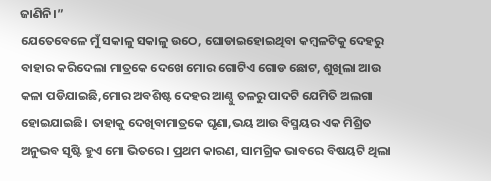ଜାଣିନି।”
ଯେତେବେଳେ ମୁଁ ସକାଳୁ ସକାଳୁ ଉଠେ, ଘୋଡାଇହୋଇଥିବା କମ୍ବଳଟିକୁ ଦେହରୁ ବାହାର କରିଦେଲା ମାତ୍ରକେ ଦେଖେ ମୋର ଗୋଟିଏ ଗୋଡ ଛୋଟ, ଶୁଖିଲା ଆଉ କଳା ପଡିଯାଇଛି,ମୋର ଅବଶିଷ୍ଟ ଦେହର ଆଣ୍ଠୁ ତଳରୁ ପାଦଟି ଯେମିତି ଅଲଗା ହୋଇଯାଇଛି। ତାହାକୁ ଦେଖିବାମାତ୍ରକେ ଘୃଣା,ଭୟ ଆଉ ବିସ୍ମୟର ଏକ ମିଶ୍ରିତ ଅନୁଭବ ସୃଷ୍ଟି ହୁଏ ମୋ ଭିତରେ। ପ୍ରଥମ କାରଣ, ସାମଗ୍ରିକ ଭାବରେ ବିଷୟଟି ଥିଲା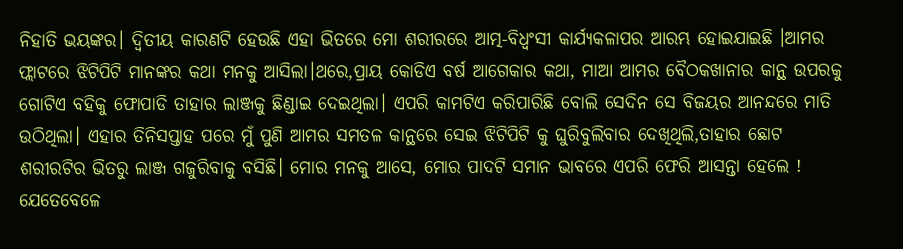ନିହାତି ଭୟଙ୍କର। ଦ୍ୱିତୀୟ କାରଣଟି ହେଉଛି ଏହା ଭିତରେ ମୋ ଶରୀରରେ ଆତ୍ମ-ବିଧ୍ୱଂସୀ କାର୍ଯ୍ୟକଳାପର ଆରମ୍ଭ ହୋଇଯାଇଛି ।ଆମର ଫ୍ଲାଟରେ ଝିଟିପିଟି ମାନଙ୍କର କଥା ମନକୁ ଆସିଲା।ଥରେ,ପ୍ରାୟ କୋଡିଏ ବର୍ଷ ଆଗେକାର କଥା, ମାଆ ଆମର ବୈଠକଖାନାର କାନ୍ଥ ଉପରକୁ ଗୋଟିଏ ବହିକୁ ଫୋପାଡି ତାହାର ଲାଞ୍ଜକୁ ଛିଣ୍ଡାଇ ଦେଇଥିଲା। ଏପରି କାମଟିଏ କରିପାରିଛି ବୋଲି ସେଦିନ ସେ ବିଜୟର ଆନନ୍ଦରେ ମାତି ଉଠିଥିଲା। ଏହାର ତିନିସପ୍ତାହ ପରେ ମୁଁ ପୁଣି ଆମର ସମତଳ କାନ୍ଥରେ ସେଇ ଝିଟିପିଟି କୁ ଘୁରିବୁଲିବାର ଦେଖିଥିଲି,ତାହାର ଛୋଟ ଶରୀରଟିର ଭିତରୁ ଲାଞ୍ଜ ଗଜୁରିବାକୁ ବସିଛି। ମୋର ମନକୁ ଆସେ, ମୋର ପାଦଟି ସମାନ ଭାବରେ ଏପରି ଫେରି ଆସନ୍ତା ହେଲେ !
ଯେତେବେଳେ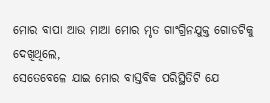ମୋର ବାପା ଆଉ ମାଆ ମୋର ମୃତ ଗାଂଗ୍ରିନଯୁକ୍ତ ଗୋଡଟିକୁ ଦେଖିଥିଲେ,
ସେତେବେଳେ ଯାଇ ମୋର ବାସ୍ତବିକ ପରିସ୍ଥିତିଟି ଯେ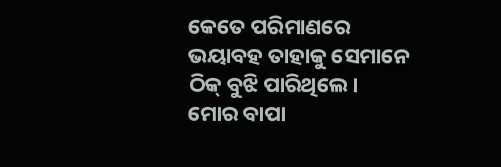କେତେ ପରିମାଣରେ ଭୟାବହ ତାହାକୁ ସେମାନେ ଠିକ୍ ବୁଝି ପାରିଥିଲେ। ମୋର ବାପା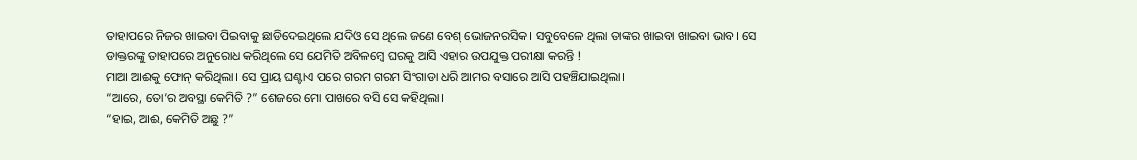ତାହାପରେ ନିଜର ଖାଇବା ପିଇବାକୁ ଛାଡିଦେଇଥିଲେ ଯଦିଓ ସେ ଥିଲେ ଜଣେ ବେଶ୍ ଭୋଜନରସିକ। ସବୁବେଳେ ଥିଲା ତାଙ୍କର ଖାଇବା ଖାଇବା ଭାବ। ସେ ଡାକ୍ତରଙ୍କୁ ତାହାପରେ ଅନୁରୋଧ କରିଥିଲେ ସେ ଯେମିତି ଅବିଳମ୍ବେ ଘରକୁ ଆସି ଏହାର ଉପଯୁକ୍ତ ପରୀକ୍ଷା କରନ୍ତି !
ମାଆ ଆଈକୁ ଫୋନ୍ କରିଥିଲା। ସେ ପ୍ରାୟ ଘଣ୍ଟାଏ ପରେ ଗରମ ଗରମ ସିଂଗାଡା ଧରି ଆମର ବସାରେ ଆସି ପହଞ୍ଚିଯାଇଥିଲା।
“ଆରେ, ତୋ’ର ଅବସ୍ଥା କେମିତି ?” ଶେଜରେ ମୋ ପାଖରେ ବସି ସେ କହିଥିଲା।
“ହାଇ, ଆଈ, କେମିତି ଅଛୁ ?”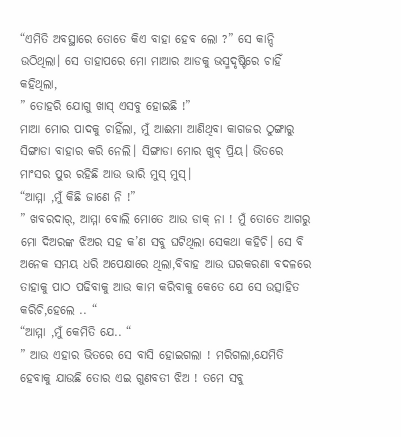“ଏମିତି ଅବସ୍ଥାରେ ତୋତେ କିଏ ବାହା ହେବ ଲୋ ?” ସେ କାନ୍ଦି ଉଠିଥିଲା। ସେ ତାହାପରେ ମୋ ମାଆର ଆଡକୁ ଭସ୍ମଦୃଷ୍ଟିରେ ଚାହିଁ କହିଥିଲା,
” ତୋହରି ଯୋଗୁ ଖାସ୍ ଏସବୁ ହୋଇଛି !”
ମାଆ ମୋର ପାଦକୁ ଚାହିଁଲା, ମୁଁ ଆଈମା ଆଣିଥିବା କାଗଜର ଠୁଙ୍ଗାରୁ ସିଙ୍ଗାଡା ବାହାର କରି ନେଲି। ସିଙ୍ଗାଡା ମୋର ଖୁବ୍ ପ୍ରିୟ। ଭିତରେ ମାଂସର ପୁର ରହିଛି ଆଉ ଭାରି ମୁସ୍ ମୁସ୍।
“ଆମ୍ମା ,ମୁଁ କିଛି ଜାଣେ ନି !”
” ଖବରଦାର୍, ଆମ୍ମା ବୋଲି ମୋତେ ଆଉ ଡାକ୍ ନା ! ମୁଁ ତୋତେ ଆଗରୁ ମୋ ଦିଅରଙ୍କ ଝିଅର ସହ କ’ଣ ସବୁ ଘଟିଥିଲା ସେକଥା କହିଚି। ସେ ବି ଅନେକ ସମୟ ଧରି ଅପେକ୍ଷାରେ ଥିଲା,ବିବାହ ଆଉ ଘରକରଣା ବଦଳରେ ତାହାକୁ ପାଠ ପଢିବାକୁ ଆଉ କାମ କରିବାକୁ କେତେ ଯେ ସେ ଉତ୍ସାହିତ କରିଚି,ହେଲେ .. “
“ଆମ୍ମା ,ମୁଁ କେମିତି ଯେ.. “
” ଆଉ ଏହାର ଭିତରେ ସେ ବାସି ହୋଇଗଲା ! ମରିଗଲା,ଯେମିତି ହେବାକୁ ଯାଉଛି ତୋର ଏଇ ଗୁଣବତୀ ଝିଅ ! ତମେ ସବୁ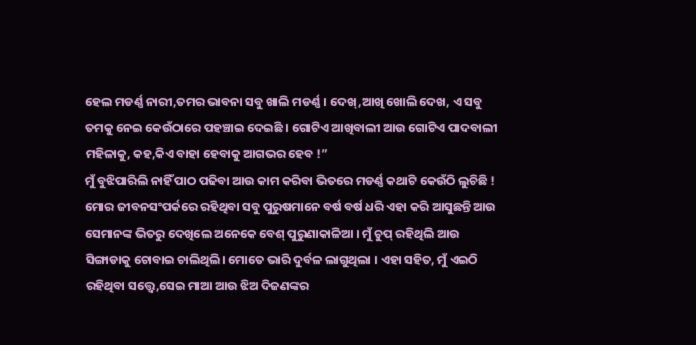ହେଲ ମଡର୍ଣ୍ଣ ନାରୀ,ତମର ଭାବନା ସବୁ ଖାଲି ମଡର୍ଣ୍ଣ । ଦେଖ୍,ଆଖି ଖୋଲି ଦେଖ, ଏ ସବୁ ତମକୁ ନେଇ କେଉଁଠାରେ ପହଞ୍ଚାଇ ଦେଇଛି । ଗୋଟିଏ ଆଖିବାଲୀ ଆଉ ଗୋଟିଏ ପାଦବାଲୀ ମହିଳାକୁ, କହ,କିଏ ବାହା ହେବାକୁ ଆଗଭର ହେବ !”
ମୁଁ ବୁଝିପାରିଲି ନାହିଁ ପାଠ ପଢିବା ଆଉ କାମ କରିବା ଭିତରେ ମଡର୍ଣ୍ଣ କଥାଟି କେଉଁଠି ଲୁଚିଛି ! ମୋର ଜୀବନସଂପର୍କରେ ରହିଥିବା ସବୁ ପୁରୁଷମାନେ ବର୍ଷ ବର୍ଷ ଧରି ଏହା କରି ଆସୁଛନ୍ତି ଆଉ ସେମାନଙ୍କ ଭିତରୁ ଦେଖିଲେ ଅନେକେ ବେଶ୍ ପୁରୁଣାକାଳିଆ । ମୁଁ ଚୁପ୍ ରହିଥିଲି ଆଉ ସିଙ୍ଗାଡାକୁ ଚୋବାଇ ଚାଲିଥିଲି। ମୋତେ ଭାରି ଦୁର୍ବଳ ଲାଗୁଥିଲା । ଏହା ସହିତ, ମୁଁ ଏଇଠି ରହିଥିବା ସତ୍ତ୍ୱେ,ସେଇ ମାଆ ଆଉ ଝିଅ ଦିଜଣଙ୍କର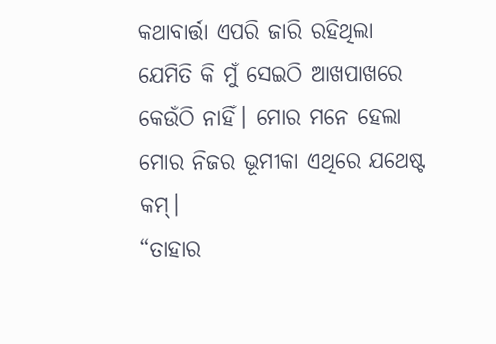କଥାବାର୍ତ୍ତା ଏପରି ଜାରି ରହିଥିଲା ଯେମିତି କି ମୁଁ ସେଇଠି ଆଖପାଖରେ କେଉଁଠି ନାହିଁ। ମୋର ମନେ ହେଲା ମୋର ନିଜର ଭୂମୀକା ଏଥିରେ ଯଥେଷ୍ଟ କମ୍।
“ତାହାର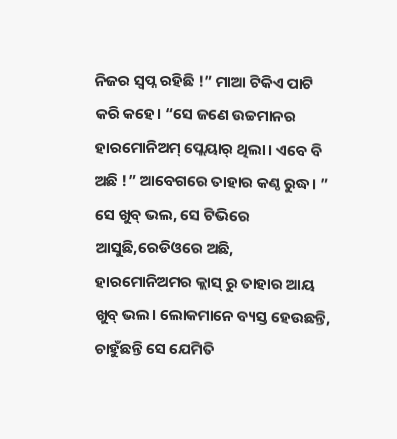ନିଜର ସ୍ୱପ୍ନ ରହିଛି !” ମାଆ ଟିକିଏ ପାଟି କରି କହେ। “ସେ ଜଣେ ଉଚ୍ଚମାନର ହାରମୋନିଅମ୍ ପ୍ଲେୟାର୍ ଥିଲା। ଏବେ ବି ଅଛି !” ଆବେଗରେ ତାହାର କଣ୍ଠ ରୁଦ୍ଧ। ” ସେ ଖୁବ୍ ଭଲ, ସେ ଟିଭିରେ ଆସୁଛି,ରେଡିଓରେ ଅଛି,
ହାରମୋନିଅମର କ୍ଲାସ୍ ରୁ ତାହାର ଆୟ ଖୁବ୍ ଭଲ। ଲୋକମାନେ ବ୍ୟସ୍ତ ହେଉଛନ୍ତି, ଚାହୁଁଛନ୍ତି ସେ ଯେମିତି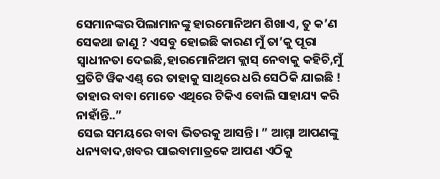ସେମାନଙ୍କର ପିଲାମାନଙ୍କୁ ହାରମୋନିଅମ ଶିଖାଏ, ତୁ କ’ଣ ସେକଥା ଜାଣୁ ? ଏସବୁ ହୋଇଛି କାରଣ ମୁଁ ତା’କୁ ପୂରା ସ୍ୱାଧୀନତା ଦେଇଛି,ହାରମୋନିଅମ କ୍ଲାସ୍ ନେବାକୁ କହିଚି,ମୁଁ ପ୍ରତିଟି ୱିକଏଣ୍ଡ୍ ରେ ତାହାକୁ ସାଥିରେ ଧରି ସେଠିକି ଯାଇଛି ! ତାହାର ବାବା ମୋତେ ଏଥିରେ ଟିକିଏ ବୋଲି ସାହାଯ୍ୟ କରି ନାହାଁନ୍ତି..”
ସେଇ ସମୟରେ ବାବା ଭିତରକୁ ଆସନ୍ତି। ” ଆମ୍ମା ଆପଣଙ୍କୁ ଧନ୍ୟବାଦ,ଖବର ପାଇବାମାତ୍ରକେ ଆପଣ ଏଠିକୁ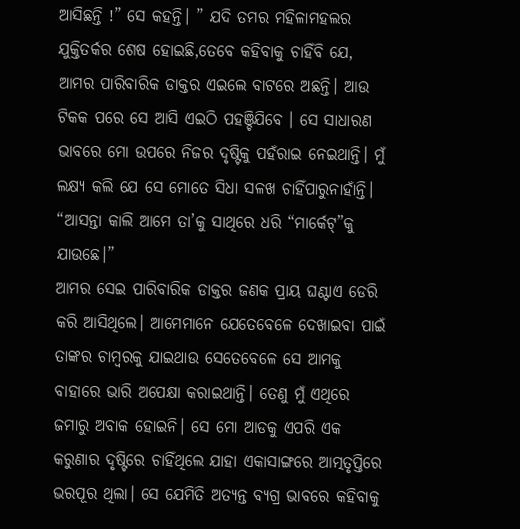ଆସିଛନ୍ତି !” ସେ କହନ୍ତି। ” ଯଦି ତମର ମହିଳାମହଲର ଯୁକ୍ତିତର୍କର ଶେଷ ହୋଇଛି,ତେବେ କହିବାକୁ ଚାହିଁବି ଯେ, ଆମର ପାରିବାରିକ ଡାକ୍ତର ଏଇଲେ ବାଟରେ ଅଛନ୍ତି। ଆଉ ଟିକକ ପରେ ସେ ଆସି ଏଇଠି ପହଞ୍ଚିଯିବେ । ସେ ସାଧାରଣ ଭାବରେ ମୋ ଉପରେ ନିଜର ଦୃଷ୍ଟିକୁ ପହଁରାଇ ନେଇଥାନ୍ତି। ମୁଁ ଲକ୍ଷ୍ୟ କଲି ଯେ ସେ ମୋତେ ସିଧା ସଳଖ ଚାହିଁପାରୁନାହାଁନ୍ତି।
“ଆସନ୍ତା କାଲି ଆମେ ତା’କୁ ସାଥିରେ ଧରି “ମାର୍କେଟ୍”କୁ ଯାଉଛେ।”
ଆମର ସେଇ ପାରିବାରିକ ଡାକ୍ତର ଜଣକ ପ୍ରାୟ ଘଣ୍ଟାଏ ଡେରି କରି ଆସିଥିଲେ। ଆମେମାନେ ଯେତେବେଳେ ଦେଖାଇବା ପାଇଁ ତାଙ୍କର ଚାମ୍ବରକୁ ଯାଇଥାଉ ସେତେବେଳେ ସେ ଆମକୁ ବାହାରେ ଭାରି ଅପେକ୍ଷା କରାଇଥାନ୍ତି। ତେଣୁ ମୁଁ ଏଥିରେ ଜମାରୁ ଅବାକ ହୋଇନି। ସେ ମୋ ଆଡକୁ ଏପରି ଏକ କରୁଣାର ଦୃଷ୍ଟିରେ ଚାହିଁଥିଲେ ଯାହା ଏକାସାଙ୍ଗରେ ଆତ୍ମତୃପ୍ତିରେ ଭରପୂର ଥିଲା। ସେ ଯେମିତି ଅତ୍ୟନ୍ତ ବ୍ୟଗ୍ର ଭାବରେ କହିବାକୁ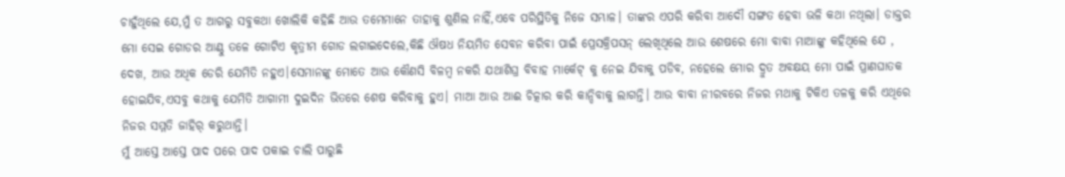ଚାହୁଁଥିଲେ ଯେ,ମୁଁ ତ ଆଗରୁ ସବୁକଥା ଖୋଲିକି କହିଛି ଆଉ ତମେମାନେ ତାହାକୁ ଶୁଣିଲ ନାହିଁ,ଏବେ ପରିସ୍ଥିତିକୁ ନିଜେ ସମ୍ଭାଳ। ତାଙ୍କର ଏପରି କରିବା ଆଦୌ ସଙ୍ଗତ ହେବା ଭଳି କଥା ନଥିଲା। ଡାକ୍ତର ମୋ ସେଇ ଗୋଡର ଆଣ୍ଠୁ ତଳେ ଗୋଟିଏ କୃତ୍ରୀମ ଗୋଡ ଲଗାଇଦେଲେ,କିଛି ଔଷଧ ନିୟମିତ ସେବନ କରିବା ପାଇଁ ପ୍ରେସକ୍ରିପସନ୍ ଲେଖିଥିଲେ ଆଉ ଶେଷରେ ମୋ ବାବା ମାଆଙ୍କୁ କହିଥିଲେ ଯେ , ଦେଖ, ଆଉ ଅଧିକ ଡେରି ଯେମିତି ନହୁଏ।ସେମାନଙ୍କୁ ମୋତେ ଆଉ କୌଣସି ବିଳମ୍ବ ନକରି ଯଥାଶିଘ୍ର ବିବାହ ମାର୍କେଟ୍ କୁ ନେଇ ଯିବାକୁ ପଡିବ, ନହେଲେ ମୋର ଦ୍ରୁତ ଅବକ୍ଷୟ ମୋ ପାଇଁ ପ୍ରାଣଘାତକ ହୋଇଯିବ,ଏସବୁ କଥାକୁ ଯେମିତି ଆଗାମୀ ଦୁଇଦିନ ଭିତରେ ଶେଷ କରିବାକୁ ହୁଏ। ମାଆ ଆଉ ଆଈ ଚିତ୍କାର କରି କାନ୍ଦିବାକୁ ଲାଗନ୍ତି। ଆଉ ବାବା ନୀରବରେ ନିଜର ମଥାକୁ ଟିକିଏ ତଳକୁ କରି ଏଥିରେ ନିଜର ସମ୍ମତି ଜାହିର୍ କରୁଥାନ୍ତି।
ମୁଁ ଆସ୍ତେ ଆସ୍ତେ ପାଦ ପରେ ପାଦ ପକାଇ ଚାଲି ପାରୁଛି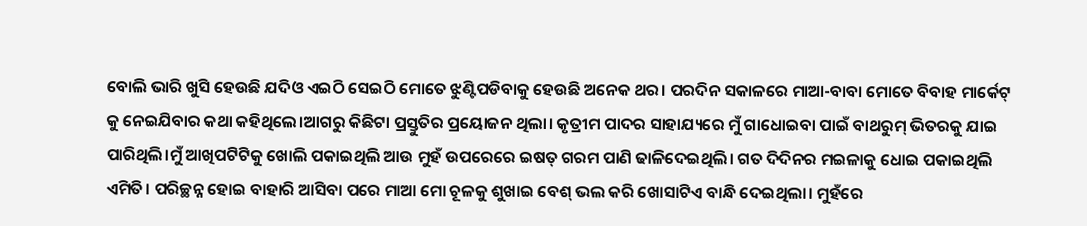ବୋଲି ଭାରି ଖୁସି ହେଉଛି ଯଦିଓ ଏଇଠି ସେଇଠି ମୋତେ ଝୁଣ୍ଟିପଡିବାକୁ ହେଉଛି ଅନେକ ଥର। ପରଦିନ ସକାଳରେ ମାଆ-ବାବା ମୋତେ ବିବାହ ମାର୍କେଟ୍ କୁ ନେଇଯିବାର କଥା କହିଥିଲେ।ଆଗରୁ କିଛିଟା ପ୍ରସ୍ତୁତିର ପ୍ରୟୋଜନ ଥିଲା। କୃତ୍ରୀମ ପାଦର ସାହାଯ୍ୟରେ ମୁଁ ଗାଧୋଇବା ପାଇଁ ବାଥରୁମ୍ ଭିତରକୁ ଯାଇ ପାରିଥିଲି।ମୁଁ ଆଖିପଟିଟିକୁ ଖୋଲି ପକାଇଥିଲି ଆଉ ମୁହଁ ଉପରେରେ ଇଷତ୍ ଗରମ ପାଣି ଢାଳିଦେଇଥିଲି। ଗତ ଦିଦିନର ମଇଳାକୁ ଧୋଇ ପକାଇଥିଲି ଏମିତି। ପରିଚ୍ଛନ୍ନ ହୋଇ ବାହାରି ଆସିବା ପରେ ମାଆ ମୋ ଚୂଳକୁ ଶୁଖାଇ ବେଶ୍ ଭଲ କରି ଖୋସାଟିଏ ବାନ୍ଧି ଦେଇଥିଲା। ମୁହଁରେ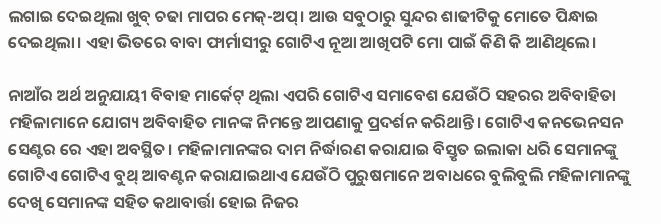ଲଗାଇ ଦେଇଥିଲା ଖୁବ୍ ଚଢା ମାପର ମେକ୍-ଅପ୍। ଆଉ ସବୁଠାରୁ ସୁନ୍ଦର ଶାଢୀଟିକୁ ମୋତେ ପିନ୍ଧାଇ ଦେଇଥିଲା। ଏହା ଭିତରେ ବାବା ଫାର୍ମାସୀରୁ ଗୋଟିଏ ନୂଆ ଆଖିପଟି ମୋ ପାଇଁ କିଣି କି ଆଣିଥିଲେ।

ନାଆଁର ଅର୍ଥ ଅନୁଯାୟୀ ବିବାହ ମାର୍କେଟ୍ ଥିଲା ଏପରି ଗୋଟିଏ ସମାବେଶ ଯେଉଁଠି ସହରର ଅବିବାହିତା ମହିଳାମାନେ ଯୋଗ୍ୟ ଅବିବାହିତ ମାନଙ୍କ ନିମନ୍ତେ ଆପଣାକୁ ପ୍ରଦର୍ଶନ କରିଥାନ୍ତି। ଗୋଟିଏ କନଭେନସନ ସେଣ୍ଟର ରେ ଏହା ଅବସ୍ଥିତ। ମହିଳାମାନଙ୍କର ଦାମ ନିର୍ଦ୍ଧାରଣ କରାଯାଇ ବିସ୍ତୃତ ଇଲାକା ଧରି ସେମାନଙ୍କୁ ଗୋଟିଏ ଗୋଟିଏ ବୁଥ୍ ଆବଣ୍ଟନ କରାଯାଇଥାଏ ଯେଉଁଠି ପୁରୁଷମାନେ ଅବାଧରେ ବୁଲିବୁଲି ମହିଳାମାନଙ୍କୁ ଦେଖି ସେମାନଙ୍କ ସହିତ କଥାବାର୍ତ୍ତା ହୋଇ ନିଜର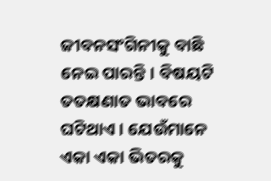ଜୀବନସଂଗିନୀକୁ ବାଛି ନେଇ ପାରନ୍ତି। ବିଷୟଟି ତତକ୍ଷଣାତ ଭାବରେ ଘଟିଥାଏ। ଯେଉଁମାନେ ଏକା ଏକା ଭିତରକୁ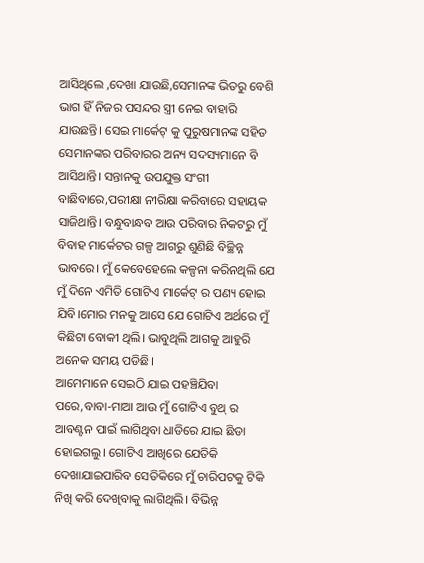ଆସିଥିଲେ ,ଦେଖା ଯାଉଛି,ସେମାନଙ୍କ ଭିତରୁ ବେଶି ଭାଗ ହିଁ ନିଜର ପସନ୍ଦର ସ୍ତ୍ରୀ ନେଇ ବାହାରି ଯାଉଛନ୍ତି। ସେଇ ମାର୍କେଟ୍ କୁ ପୁରୁଷମାନଙ୍କ ସହିତ ସେମାନଙ୍କର ପରିବାରର ଅନ୍ୟ ସଦସ୍ୟମାନେ ବି ଆସିଥାନ୍ତି। ସନ୍ତାନକୁ ଉପଯୁକ୍ତ ସଂଗୀ ବାଛିବାରେ,ପରୀକ୍ଷା ନୀରିକ୍ଷା କରିବାରେ ସହାୟକ ସାଜିଥାନ୍ତି। ବନ୍ଧୁବାନ୍ଧବ ଆଉ ପରିବାର ନିକଟରୁ ମୁଁ ବିବାହ ମାର୍କେଟର ଗଳ୍ପ ଆଗରୁ ଶୁଣିଛି ବିଚ୍ଛିନ୍ନ ଭାବରେ। ମୁଁ କେବେହେଲେ କଳ୍ପନା କରିନଥିଲି ଯେ ମୁଁ ଦିନେ ଏମିତି ଗୋଟିଏ ମାର୍କେଟ୍ ର ପଣ୍ୟ ହୋଇ ଯିବି।ମୋର ମନକୁ ଆସେ ଯେ ଗୋଟିଏ ଅର୍ଥରେ ମୁଁ କିଛିଟା ବୋକୀ ଥିଲି। ଭାବୁଥିଲି ଆଗକୁ ଆହୁରି ଅନେକ ସମୟ ପଡିଛି।
ଆମେମାନେ ସେଇଠି ଯାଇ ପହଞ୍ଚିଯିବା ପରେ,ବାବା-ମାଆ ଆଉ ମୁଁ ଗୋଟିଏ ବୁଥ୍ ର ଆବଣ୍ଟନ ପାଇଁ ଲାଗିଥିବା ଧାଡିରେ ଯାଇ ଛିଡା ହୋଇଗଲୁ। ଗୋଟିଏ ଆଖିରେ ଯେତିକି ଦେଖାଯାଇପାରିବ ସେତିକିରେ ମୁଁ ଚାରିପଟକୁ ଟିକି ନିଖି କରି ଦେଖିବାକୁ ଲାଗିଥିଲି। ବିଭିନ୍ନ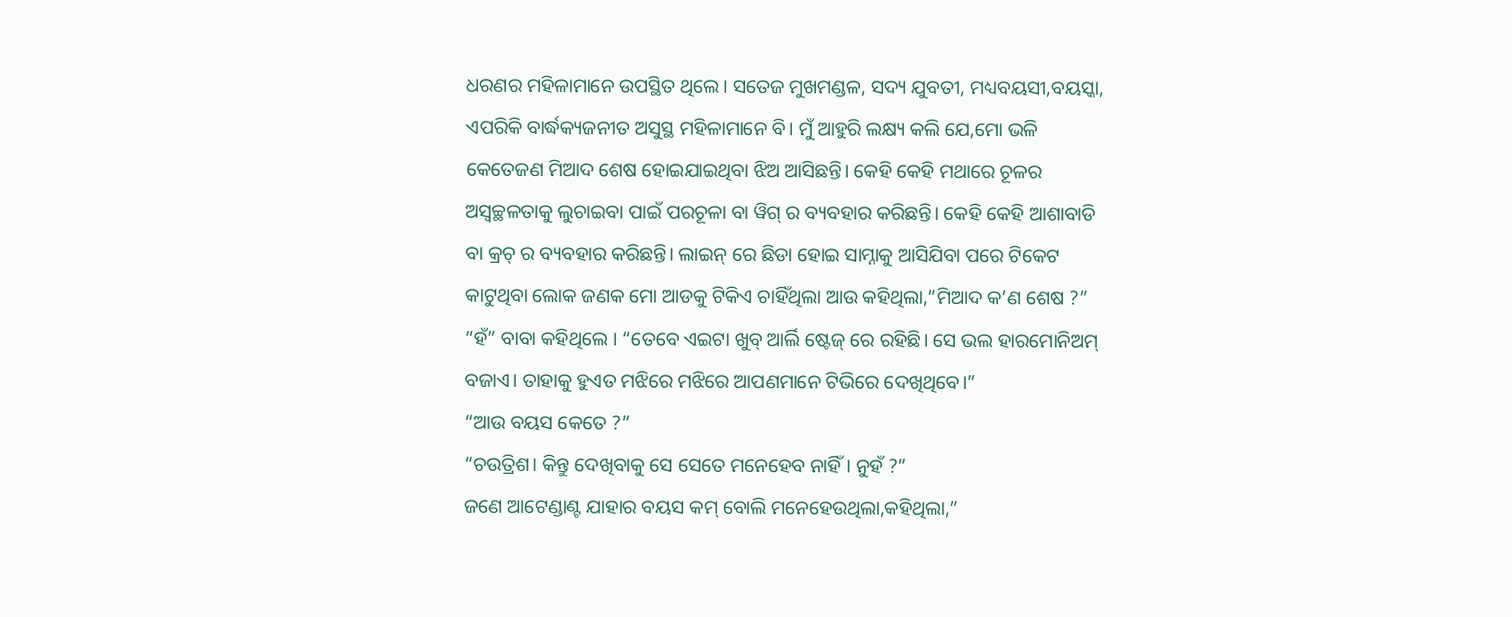ଧରଣର ମହିଳାମାନେ ଉପସ୍ଥିତ ଥିଲେ। ସତେଜ ମୁଖମଣ୍ଡଳ, ସଦ୍ୟ ଯୁବତୀ, ମଧ୍ୟବୟସୀ,ବୟସ୍କା, ଏପରିକି ବାର୍ଦ୍ଧକ୍ୟଜନୀତ ଅସୁସ୍ଥ ମହିଳାମାନେ ବି। ମୁଁ ଆହୁରି ଲକ୍ଷ୍ୟ କଲି ଯେ,ମୋ ଭଳି କେତେଜଣ ମିଆଦ ଶେଷ ହୋଇଯାଇଥିବା ଝିଅ ଆସିଛନ୍ତି। କେହି କେହି ମଥାରେ ଚୂଳର ଅସ୍ୱଚ୍ଛଳତାକୁ ଲୁଚାଇବା ପାଇଁ ପରଚୂଳା ବା ୱିଗ୍ ର ବ୍ୟବହାର କରିଛନ୍ତି। କେହି କେହି ଆଶାବାଡି ବା କ୍ରଚ୍ ର ବ୍ୟବହାର କରିଛନ୍ତି। ଲାଇନ୍ ରେ ଛିଡା ହୋଇ ସାମ୍ନାକୁ ଆସିଯିବା ପରେ ଟିକେଟ କାଟୁଥିବା ଲୋକ ଜଣକ ମୋ ଆଡକୁ ଟିକିଏ ଚାହିଁଥିଲା ଆଉ କହିଥିଲା,”ମିଆଦ କ’ଣ ଶେଷ ?”
“ହଁ” ବାବା କହିଥିଲେ । “ତେବେ ଏଇଟା ଖୁବ୍ ଆର୍ଲି ଷ୍ଟେଜ୍ ରେ ରହିଛି। ସେ ଭଲ ହାରମୋନିଅମ୍ ବଜାଏ। ତାହାକୁ ହୁଏତ ମଝିରେ ମଝିରେ ଆପଣମାନେ ଟିଭିରେ ଦେଖିଥିବେ।”
“ଆଉ ବୟସ କେତେ ?”
“ଚଉତ୍ରିଶ। କିନ୍ତୁ ଦେଖିବାକୁ ସେ ସେତେ ମନେହେବ ନାହିଁ। ନୁହଁ ?”
ଜଣେ ଆଟେଣ୍ଡାଣ୍ଟ ଯାହାର ବୟସ କମ୍ ବୋଲି ମନେହେଉଥିଲା,କହିଥିଲା,”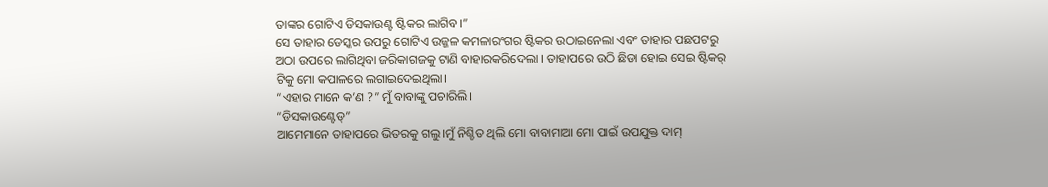ତାଙ୍କର ଗୋଟିଏ ଡିସକାଉଣ୍ଟ ଷ୍ଟିକର ଲାଗିବ।”
ସେ ତାହାର ଡେସ୍କର ଉପରୁ ଗୋଟିଏ ଉଜ୍ଜଳ କମଳାରଂଗର ଷ୍ଟିକର ଉଠାଇନେଲା ଏବଂ ତାହାର ପଛପଟରୁ ଅଠା ଉପରେ ଲାଗିଥିବା ଜରିକାଗଜକୁ ଟାଣି ବାହାରକରିଦେଲା । ତାହାପରେ ଉଠି ଛିଡା ହୋଇ ସେଇ ଷ୍ଟିକର୍ ଟିକୁ ମୋ କପାଳରେ ଲଗାଇଦେଇଥିଲା।
“ଏହାର ମାନେ କ’ଣ ?” ମୁଁ ବାବାଙ୍କୁ ପଚାରିଲି।
“ଡିସକାଉଣ୍ଟେଡ୍”
ଆମେମାନେ ତାହାପରେ ଭିତରକୁ ଗଲୁ।ମୁଁ ନିଶ୍ଚିତ ଥିଲି ମୋ ବାବାମାଆ ମୋ ପାଇଁ ଉପଯୁକ୍ତ ଦାମ୍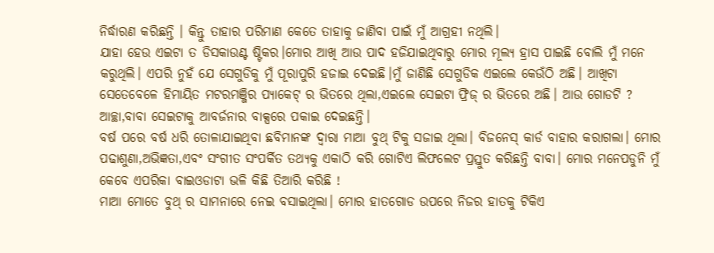ନିର୍ଦ୍ଧାରଣ କରିଛନ୍ତି । କିନ୍ତୁ ତାହାର ପରିମାଣ କେତେ ତାହାକୁ ଜାଣିବା ପାଇଁ ମୁଁ ଆଗ୍ରହୀ ନଥିଲି।
ଯାହା ହେଉ ଏଇଟା ତ ଡିସକାଉଣ୍ଟ ଷ୍ଟିକର।ମୋର ଆଖି ଆଉ ପାଦ ହଜିଯାଇଥିବାରୁ ମୋର ମୂଲ୍ୟ ହ୍ରାସ ପାଇଛି ବୋଲି ମୁଁ ମନେ କରୁଥିଲି। ଏପରି ନୁହଁ ଯେ ସେଗୁଡିକୁ ମୁଁ ପୂରାପୁରି ହଜାଇ ଦେଇଛି।ମୁଁ ଜାଣିଛି ସେଗୁଡିକ ଏଇଲେ କେଉଁଠି ଅଛି। ଆଖିଟା ସେତେବେଳେ ହିମାୟିତ ମଟରମଞ୍ଜିର ପ୍ୟାକେଟ୍ ର ଭିତରେ ଥିଲା,ଏଇଲେ ସେଇଟା ଫ୍ରିଜ୍ ର ଭିତରେ ଅଛି। ଆଉ ଗୋଡଟି ? ଆଚ୍ଛା,ବାବା ସେଇଟାକୁ ଆବର୍ଜନାର ବାକ୍ସରେ ପକାଇ ଦେଇଛନ୍ତି।
ବର୍ଷ ପରେ ବର୍ଷ ଧରି ତୋଳାଯାଇଥିବା ଛବିମାନଙ୍କ ଦ୍ୱାରା ମାଆ ବୁଥ୍ ଟିକୁ ସଜାଇ ଥିଲା। ବିଜନେସ୍ କାର୍ଡ ବାହାର କରାଗଲା। ମୋର ପଢାଶୁଣା,ଅଭିଜ୍ଞତା,ଏବଂ ସଂଗୀତ ସଂପର୍କିତ ତଥ୍ୟକୁ ଏକାଠି କରି ଗୋଟିଏ ଲିଫଲେଟ ପ୍ରସ୍ତୁତ କରିଛନ୍ତି ବାବା। ମୋର ମନେପଡୁନି ମୁଁ କେବେ ଏପରିକା ବାଇଓଡାଟା ଭଳି କିଛି ତିଆରି କରିଛି !
ମାଆ ମୋତେ ବୁଥ୍ ର ସାମନାରେ ନେଇ ବସାଇଥିଲା। ମୋର ହାତଗୋଡ ଉପରେ ନିଜର ହାତକୁ ଟିକିଏ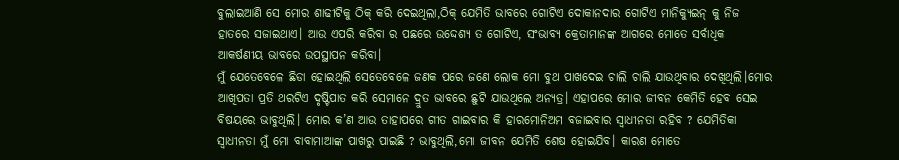ବୁଲାଇଆଣି ସେ ମୋର ଶାଢୀଟିକୁ ଠିକ୍ କରି ଦେଇଥିଲା,ଠିକ୍ ଯେମିତି ଭାବରେ ଗୋଟିଏ ଦୋକାନଦାର ଗୋଟିଏ ମାନିକ୍ୟୁଇନ୍ କୁ ନିଜ ହାତରେ ସଜାଇଥାଏ। ଆଉ ଏପରି କରିବା ର ପଛରେ ଉଦ୍ଦେଶ୍ୟ ତ ଗୋଟିଏ, ସଂଭାବ୍ୟ କ୍ରେତାମାନଙ୍କ ଆଗରେ ମୋତେ ସର୍ବାଧିକ ଆକର୍ଷଣୀୟ ଭାବରେ ଉପସ୍ଥାପନ କରିବା।
ମୁଁ ଯେତେବେଳେ ଛିଡା ହୋଇଥିଲି ସେତେବେଳେ ଜଣକ ପରେ ଜଣେ ଲୋକ ମୋ ବୁଥ ପାଖଦେଇ ଚାଲି ଚାଲି ଯାଉଥିବାର ଦେଖିଥିଲି।ମୋର ଆଖିପତା ପ୍ରତି ଥରଟିଏ ଦୃଷ୍ଟିପାତ କରି ସେମାନେ ଦ୍ରୁତ ଭାବରେ ଛୁଟି ଯାଉଥିଲେ ଅନ୍ୟତ୍ର। ଏହାପରେ ମୋର ଜୀବନ କେମିତି ହେବ ସେଇ ବିଷୟରେ ଭାବୁଥିଲି। ମୋର କ’ଣ ଆଉ ତାହାପରେ ଗୀତ ଗାଇବାର କି ହାରମୋନିଅମ ବଜାଇବାର ସ୍ୱାଧୀନତା ରହିବ ? ଯେମିତିକା ସ୍ୱାଧୀନତା ମୁଁ ମୋ ବାବାମାଆଙ୍କ ପାଖରୁ ପାଇଛି ? ଭାବୁଥିଲି,ମୋ ଜୀବନ ଯେମିତି ଶେଷ ହୋଇଯିବ। କାରଣ ମୋତେ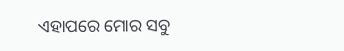ଏହାପରେ ମୋର ସବୁ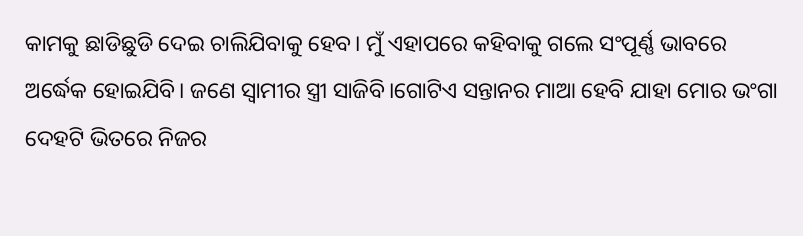କାମକୁ ଛାଡିଛୁଡି ଦେଇ ଚାଲିଯିବାକୁ ହେବ। ମୁଁ ଏହାପରେ କହିବାକୁ ଗଲେ ସଂପୂର୍ଣ୍ଣ ଭାବରେ ଅର୍ଦ୍ଧେକ ହୋଇଯିବି। ଜଣେ ସ୍ୱାମୀର ସ୍ତ୍ରୀ ସାଜିବି।ଗୋଟିଏ ସନ୍ତାନର ମାଆ ହେବି ଯାହା ମୋର ଭଂଗା ଦେହଟି ଭିତରେ ନିଜର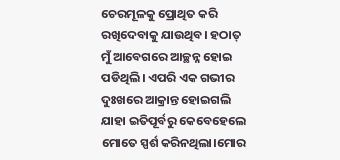ଚେରମୂଳକୁ ପ୍ରୋଥିତ କରି ରଖିଦେବାକୁ ଯାଉଥିବ। ହଠାତ୍ ମୁଁ ଆବେଗରେ ଆଚ୍ଛନ୍ନ ହୋଇ ପଡିଥିଲି। ଏପରି ଏକ ଗଭୀର ଦୁଃଖରେ ଆକ୍ରାନ୍ତ ହୋଇଗଲି ଯାହା ଇତିପୂର୍ବରୁ କେବେହେଲେ ମୋତେ ସ୍ପର୍ଶ କରିନଥିଲା।ମୋର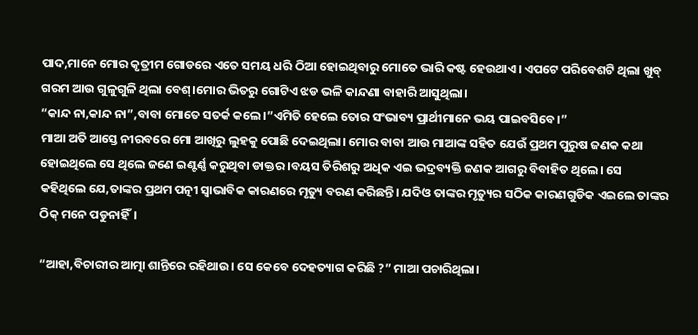ପାଦ,ମାନେ ମୋର କୃତ୍ରୀମ ଗୋଡରେ ଏତେ ସମୟ ଧରି ଠିଆ ହୋଇଥିବାରୁ ମୋତେ ଭାରି କଷ୍ଟ ହେଉଥାଏ। ଏପଟେ ପରିବେଶଟି ଥିଲା ଖୁବ୍ ଗରମ ଆଉ ଗୁଳୁଗୁଳି ଥିଲା ବେଶ୍।ମୋର ଭିତରୁ ଗୋଟିଏ ଝଡ ଭଳି କାନ୍ଦଣା ବାହାରି ଆସୁଥିଲା।
“କାନ୍ଦ ନା,କାନ୍ଦ ନା”,ବାବା ମୋତେ ସତର୍କ କଲେ।”ଏମିତି ହେଲେ ତୋର ସଂଭାବ୍ୟ ପ୍ରାର୍ଥୀମାନେ ଭୟ ପାଇବସିବେ।”
ମାଆ ଅତି ଆସ୍ତେ ନୀରବରେ ମୋ ଆଖିରୁ ଲୁହକୁ ପୋଛି ଦେଇଥିଲା। ମୋର ବାବା ଆଉ ମାଆଙ୍କ ସହିତ ଯେଉଁ ପ୍ରଥମ ପୁରୁଷ ଜଣକ କଥା ହୋଇଥିଲେ ସେ ଥିଲେ ଜଣେ ଇଣ୍ଟର୍ଣ୍ଣ କରୁଥିବା ଡାକ୍ତର।ବୟସ ତିରିଶରୁ ଅଧିକ ଏଇ ଭଦ୍ରବ୍ୟକ୍ତି ଜଣକ ଆଗରୁ ବିବାହିତ ଥିଲେ। ସେ କହିଥିଲେ ଯେ,ତାଙ୍କର ପ୍ରଥମ ପତ୍ନୀ ସ୍ୱାଭାବିକ କାରଣରେ ମୃତ୍ୟୁ ବରଣ କରିଛନ୍ତି। ଯଦିଓ ତାଙ୍କର ମୃତ୍ୟୁର ସଠିକ କାରଣଗୁଡିକ ଏଇଲେ ତାଙ୍କର ଠିକ୍ ମନେ ପଡୁନାହିଁ।

“ଆହା,ବିଚାରୀର ଆତ୍ମା ଶାନ୍ତିରେ ରହିଥାଉ। ସେ କେବେ ଦେହତ୍ୟାଗ କରିଛି ?” ମାଆ ପଚାରିଥିଲା।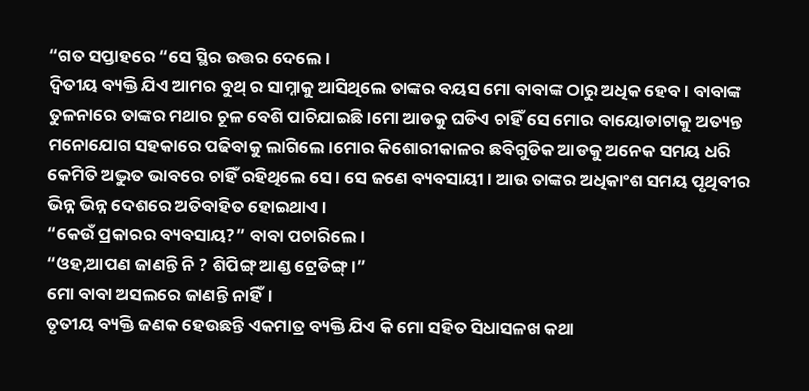“ଗତ ସପ୍ତାହରେ “ସେ ସ୍ଥିର ଉତ୍ତର ଦେଲେ।
ଦ୍ୱିତୀୟ ବ୍ୟକ୍ତି ଯିଏ ଆମର ବୁଥ୍ ର ସାମ୍ନାକୁ ଆସିଥିଲେ ତାଙ୍କର ବୟସ ମୋ ବାବାଙ୍କ ଠାରୁ ଅଧିକ ହେବ। ବାବାଙ୍କ ତୁଳନାରେ ତାଙ୍କର ମଥାର ଚୂଳ ବେଶି ପାଚିଯାଇଛି।ମୋ ଆଡକୁ ଘଡିଏ ଚାହିଁ ସେ ମୋର ବାୟୋଡାଟାକୁ ଅତ୍ୟନ୍ତ ମନୋଯୋଗ ସହକାରେ ପଢିବାକୁ ଲାଗିଲେ।ମୋର କିଶୋରୀକାଳର ଛବିଗୁଡିକ ଆଡକୁ ଅନେକ ସମୟ ଧରି କେମିତି ଅଦ୍ଭୁତ ଭାବରେ ଚାହିଁ ରହିଥିଲେ ସେ। ସେ ଜଣେ ବ୍ୟବସାୟୀ। ଆଉ ତାଙ୍କର ଅଧିକାଂଶ ସମୟ ପୃଥିବୀର ଭିନ୍ନ ଭିନ୍ନ ଦେଶରେ ଅତିବାହିତ ହୋଇଥାଏ।
“କେଉଁ ପ୍ରକାରର ବ୍ୟବସାୟ?” ବାବା ପଚାରିଲେ।
“ଓହ,ଆପଣ ଜାଣନ୍ତି ନି ? ଶିପିଙ୍ଗ୍ ଆଣ୍ଡ ଟ୍ରେଡିଙ୍ଗ୍।”
ମୋ ବାବା ଅସଲରେ ଜାଣନ୍ତି ନାହିଁ।
ତୃତୀୟ ବ୍ୟକ୍ତି ଜଣକ ହେଉଛନ୍ତି ଏକମାତ୍ର ବ୍ୟକ୍ତି ଯିଏ କି ମୋ ସହିତ ସିଧାସଳଖ କଥା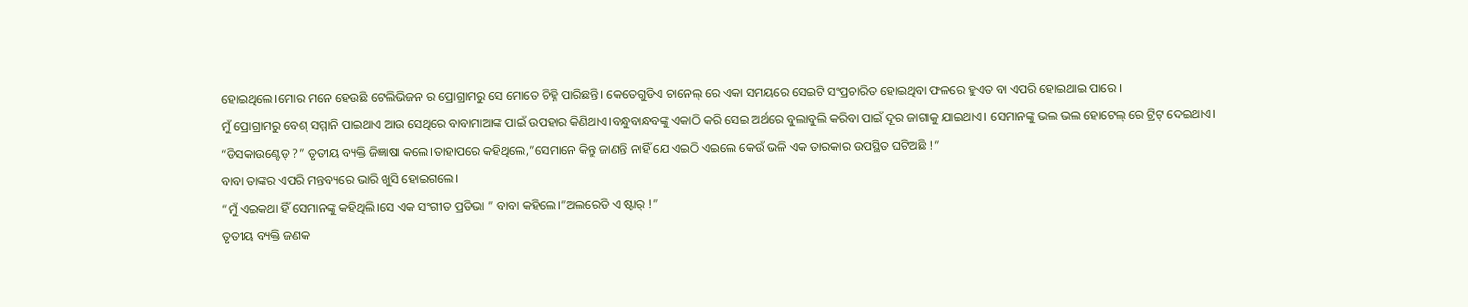ହୋଇଥିଲେ।ମୋର ମନେ ହେଉଛି ଟେଲିଭିଜନ ର ପ୍ରୋଗ୍ରାମରୁ ସେ ମୋତେ ଚିହ୍ନି ପାରିଛନ୍ତି। କେତେଗୁଡିଏ ଚାନେଲ୍ ରେ ଏକା ସମୟରେ ସେଇଟି ସଂପ୍ରଚାରିତ ହୋଇଥିବା ଫଳରେ ହୁଏତ ବା ଏପରି ହୋଇଥାଇ ପାରେ ।
ମୁଁ ପ୍ରୋଗ୍ରାମରୁ ବେଶ୍ ସମ୍ମାନି ପାଇଥାଏ ଆଉ ସେଥିରେ ବାବାମାଆଙ୍କ ପାଇଁ ଉପହାର କିଣିଥାଏ।ବନ୍ଧୁବାନ୍ଧବଙ୍କୁ ଏକାଠି କରି ସେଇ ଅର୍ଥରେ ବୁଲାବୁଲି କରିବା ପାଇଁ ଦୂର ଜାଗାକୁ ଯାଇଥାଏ। ସେମାନଙ୍କୁ ଭଲ ଭଲ ହୋଟେଲ୍ ରେ ଟ୍ରିଟ୍ ଦେଇଥାଏ।
“ଡିସକାଉଣ୍ଟେଡ୍ ?” ତୃତୀୟ ବ୍ୟକ୍ତି ଜିଜ୍ଞାଷା କଲେ।ତାହାପରେ କହିଥିଲେ,”ସେମାନେ କିନ୍ତୁ ଜାଣନ୍ତି ନାହିଁ ଯେ ଏଇଠି ଏଇଲେ କେଉଁ ଭଳି ଏକ ତାରକାର ଉପସ୍ଥିତ ଘଟିଅଛି !”
ବାବା ତାଙ୍କର ଏପରି ମନ୍ତବ୍ୟରେ ଭାରି ଖୁସି ହୋଇଗଲେ।
“ମୁଁ ଏଇକଥା ହିଁ ସେମାନଙ୍କୁ କହିଥିଲି।ସେ ଏକ ସଂଗୀତ ପ୍ରତିଭା ” ବାବା କହିଲେ।”ଅଲରେଡି ଏ ଷ୍ଟାର୍ !”
ତୃତୀୟ ବ୍ୟକ୍ତି ଜଣକ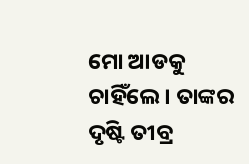ମୋ ଆଡକୁ ଚାହିଁଲେ। ତାଙ୍କର ଦୃଷ୍ଟି ତୀବ୍ର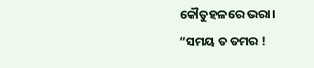କୌତୁହଳରେ ଭରା।
“ସମୟ ତ ତମର !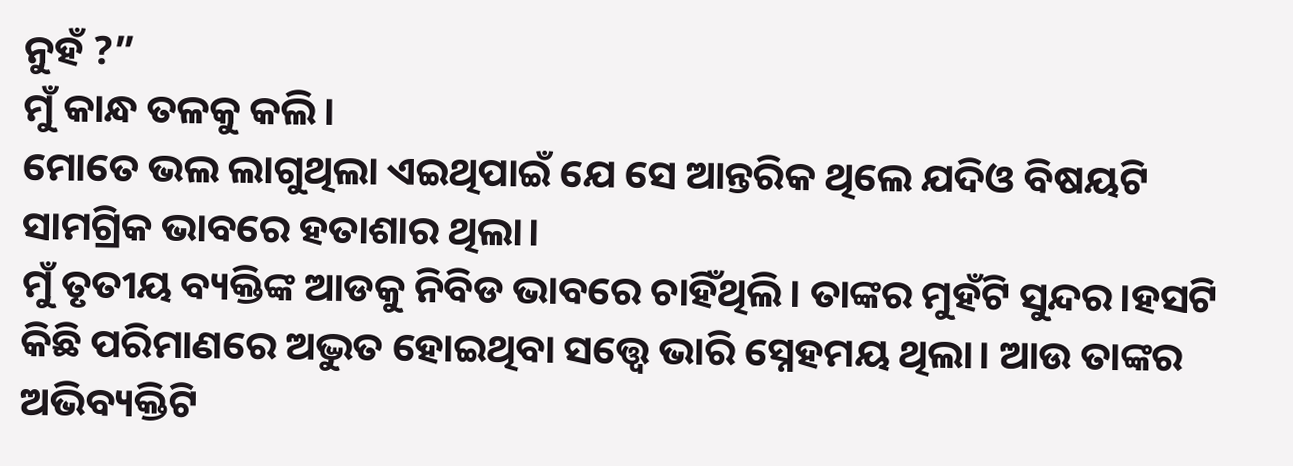ନୁହଁ ?”
ମୁଁ କାନ୍ଧ ତଳକୁ କଲି।
ମୋତେ ଭଲ ଲାଗୁଥିଲା ଏଇଥିପାଇଁ ଯେ ସେ ଆନ୍ତରିକ ଥିଲେ ଯଦିଓ ବିଷୟଟି ସାମଗ୍ରିକ ଭାବରେ ହତାଶାର ଥିଲା।
ମୁଁ ତୃତୀୟ ବ୍ୟକ୍ତିଙ୍କ ଆଡକୁ ନିବିଡ ଭାବରେ ଚାହିଁଥିଲି। ତାଙ୍କର ମୁହଁଟି ସୁନ୍ଦର।ହସଟି କିଛି ପରିମାଣରେ ଅଦ୍ଭୁତ ହୋଇଥିବା ସତ୍ତ୍ୱେ ଭାରି ସ୍ନେହମୟ ଥିଲା। ଆଉ ତାଙ୍କର ଅଭିବ୍ୟକ୍ତିଟି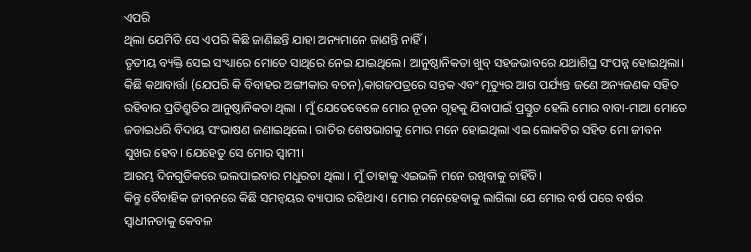ଏପରି
ଥିଲା ଯେମିତି ସେ ଏପରି କିଛି ଜାଣିଛନ୍ତି ଯାହା ଅନ୍ୟମାନେ ଜାଣନ୍ତି ନାହିଁ।
ତୃତୀୟ ବ୍ୟକ୍ତି ସେଇ ସଂଧ୍ୟାରେ ମୋତେ ସାଥିରେ ନେଇ ଯାଇଥିଲେ। ଆନୁଷ୍ଠାନିକତା ଖୁବ୍ ସହଜଭାବରେ ଯଥାଶିଘ୍ର ସଂପନ୍ନ ହୋଇଥିଲା। କିଛି କଥାବାର୍ତ୍ତା (ଯେପରି କି ବିବାହର ଅଙ୍ଗୀକାର ବଚନ),କାଗଜପତ୍ରରେ ସନ୍ତକ ଏବଂ ମୃତ୍ୟୁର ଆଗ ପର୍ଯ୍ୟନ୍ତ ଜଣେ ଅନ୍ୟଜଣକ ସହିତ ରହିବାର ପ୍ରତିଶ୍ରୁତିର ଆନୁଷ୍ଠାନିକତା ଥିଲା । ମୁଁ ଯେତେବେଳେ ମୋର ନୂତନ ଗୃହକୁ ଯିବାପାଇଁ ପ୍ରସ୍ତୁତ ହେଲି ମୋର ବାବା-ମାଆ ମୋତେ ଜଡାଇଧରି ବିଦାୟ ସଂଭାଷଣ ଜଣାଇଥିଲେ। ରାତିର ଶେଷଭାଗକୁ ମୋର ମନେ ହୋଇଥିଲା ଏଇ ଲୋକଟିର ସହିତ ମୋ ଜୀବନ ସୁଖର ହେବ। ଯେହେତୁ ସେ ମୋର ସ୍ୱାମୀ।
ଆରମ୍ଭ ଦିନଗୁଡିକରେ ଭଲପାଇବାର ମଧୁରତା ଥିଲା । ମୁଁ ତାହାକୁ ଏଇଭଳି ମନେ ରଖିବାକୁ ଚାହିଁବି।
କିନ୍ତୁ ବୈବାହିକ ଜୀବନରେ କିଛି ସମନ୍ୱୟର ବ୍ୟାପାର ରହିଥାଏ। ମୋର ମନେହେବାକୁ ଲାଗିଲା ଯେ ମୋର ବର୍ଷ ପରେ ବର୍ଷର ସ୍ୱାଧୀନତାକୁ କେବଳ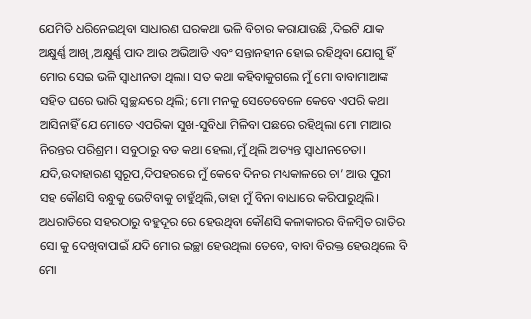ଯେମିତି ଧରିନେଇଥିବା ସାଧାରଣ ଘରକଥା ଭଳି ବିଚାର କରାଯାଉଛି ,ଦିଇଟି ଯାକ ଅକ୍ଷୁର୍ଣ୍ଣ ଆଖି ,ଅକ୍ଷୁର୍ଣ୍ଣ ପାଦ ଆଉ ଅଭିଆଡି ଏବଂ ସନ୍ତାନହୀନ ହୋଇ ରହିଥିବା ଯୋଗୁ ହିଁ ମୋର ସେଇ ଭଳି ସ୍ୱାଧୀନତା ଥିଲା। ସତ କଥା କହିବାକୁଗଲେ ମୁଁ ମୋ ବାବାମାଆଙ୍କ ସହିତ ଘରେ ଭାରି ସ୍ୱଚ୍ଛନ୍ଦରେ ଥିଲି; ମୋ ମନକୁ ସେତେବେଳେ କେବେ ଏପରି କଥା ଆସିନାହିଁ ଯେ ମୋତେ ଏପରିକା ସୁଖ-ସୁବିଧା ମିଳିବା ପଛରେ ରହିଥିଲା ମୋ ମାଆର ନିରନ୍ତର ପରିଶ୍ରମ। ସବୁଠାରୁ ବଡ କଥା ହେଲା,ମୁଁ ଥିଲି ଅତ୍ୟନ୍ତ ସ୍ୱାଧୀନଚେତା। ଯଦି,ଉଦାହାରଣ ସ୍ୱରୂପ,ଦିପହରରେ ମୁଁ କେବେ ଦିନର ମଧ୍ୟକାଳରେ ଚା’ ଆଉ ପୁରୀ ସହ କୌଣସି ବନ୍ଧୁକୁ ଭେଟିବାକୁ ଚାହୁଁଥିଲି,ତାହା ମୁଁ ବିନା ବାଧାରେ କରିପାରୁଥିଲି। ଅଧରାତିରେ ସହରଠାରୁ ବହୁଦୂର ରେ ହେଉଥିବା କୌଣସି କଳାକାରର ବିଳମ୍ବିତ ରାତିର ସୋ କୁ ଦେଖିବାପାଇଁ ଯଦି ମୋର ଇଚ୍ଛା ହେଉଥିଲା ତେବେ, ବାବା ବିରକ୍ତ ହେଉଥିଲେ ବି ମୋ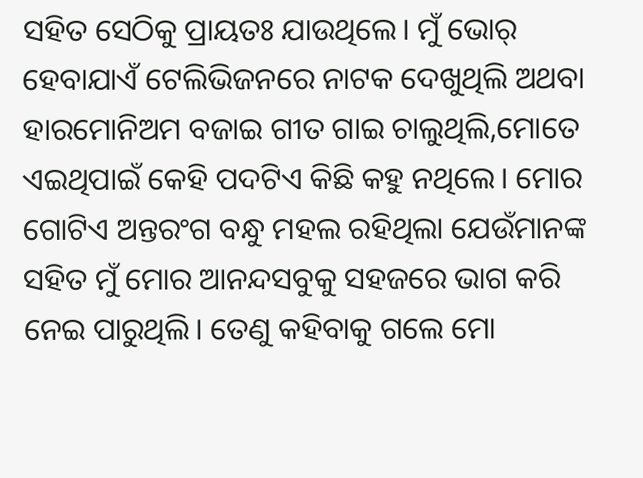ସହିତ ସେଠିକୁ ପ୍ରାୟତଃ ଯାଉଥିଲେ। ମୁଁ ଭୋର୍ ହେବାଯାଏଁ ଟେଲିଭିଜନରେ ନାଟକ ଦେଖୁଥିଲି ଅଥବା ହାରମୋନିଅମ ବଜାଇ ଗୀତ ଗାଇ ଚାଲୁଥିଲି,ମୋତେ ଏଇଥିପାଇଁ କେହି ପଦଟିଏ କିଛି କହୁ ନଥିଲେ। ମୋର ଗୋଟିଏ ଅନ୍ତରଂଗ ବନ୍ଧୁ ମହଲ ରହିଥିଲା ଯେଉଁମାନଙ୍କ ସହିତ ମୁଁ ମୋର ଆନନ୍ଦସବୁକୁ ସହଜରେ ଭାଗ କରି ନେଇ ପାରୁଥିଲି। ତେଣୁ କହିବାକୁ ଗଲେ ମୋ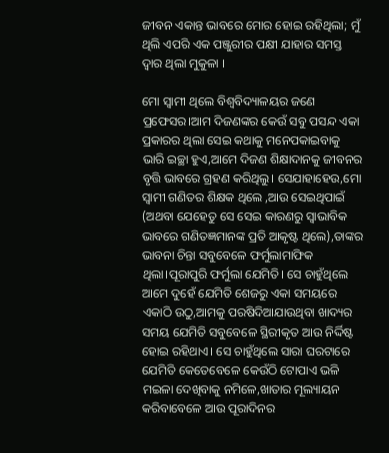ଜୀବନ ଏକାନ୍ତ ଭାବରେ ମୋର ହୋଇ ରହିଥିଲା; ମୁଁ ଥିଲି ଏପରି ଏକ ପଞ୍ଜୁରୀର ପକ୍ଷୀ ଯାହାର ସମସ୍ତ ଦ୍ୱାର ଥିଲା ମୁକୁଳା ।

ମୋ ସ୍ୱାମୀ ଥିଲେ ବିଶ୍ୱବିଦ୍ୟାଳୟର ଜଣେ ପ୍ରଫେସର।ଆମ ଦିଜଣଙ୍କର କେଉଁ ସବୁ ପସନ୍ଦ ଏକା ପ୍ରକାରର ଥିଲା ସେଇ କଥାକୁ ମନେପକାଇବାକୁ ଭାରି ଇଚ୍ଛା ହୁଏ,ଆମେ ଦିଜଣ ଶିକ୍ଷାଦାନକୁ ଜୀବନର ବୃତ୍ତି ଭାବରେ ଗ୍ରହଣ କରିଥିଲୁ। ସେଯାହାହେଉ,ମୋ ସ୍ୱାମୀ ଗଣିତର ଶିକ୍ଷକ ଥିଲେ ,ଆଉ ସେଇଥିପାଇଁ (ଅଥବା ଯେହେତୁ ସେ ସେଇ କାରଣରୁ ସ୍ୱାଭାବିକ ଭାବରେ ଗଣିତଜ୍ଞମାନଙ୍କ ପ୍ରତି ଆକୃଷ୍ଟ ଥିଲେ),ତାଙ୍କର ଭାବନା ଚିନ୍ତା ସବୁବେଳେ ଫର୍ମୁଲାମାଫିକ ଥିଲା।ପୂରାପୁରି ଫର୍ମୁଲା ଯେମିତି। ସେ ଚାହୁଁଥିଲେ ଆମେ ଦୁହେଁ ଯେମିତି ଶେଜରୁ ଏକା ସମୟରେ ଏକାଠି ଉଠୁ,ଆମକୁ ପରଷିଦିଆଯାଉଥିବା ଖାଦ୍ୟର ସମୟ ଯେମିତି ସବୁବେଳେ ସ୍ଥିରୀକୃତ ଆଉ ନିର୍ଦ୍ଦିଷ୍ଟ ହୋଇ ରହିଥାଏ। ସେ ଚାହୁଁଥିଲେ ସାରା ଘରଟାରେ ଯେମିତି କେତେବେଳେ କେଉଁଠି ଟୋପାଏ ଭଳି ମଇଳା ଦେଖିବାକୁ ନମିଳେ,ଖାତାର ମୂଲ୍ୟାୟନ କରିବାବେଳେ ଆଉ ପୂରାଦିନର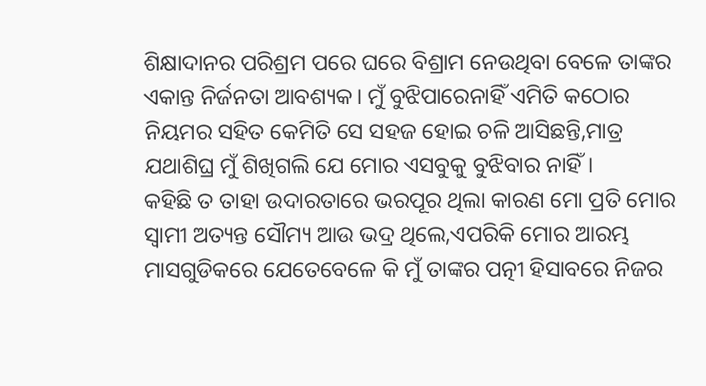ଶିକ୍ଷାଦାନର ପରିଶ୍ରମ ପରେ ଘରେ ବିଶ୍ରାମ ନେଉଥିବା ବେଳେ ତାଙ୍କର ଏକାନ୍ତ ନିର୍ଜନତା ଆବଶ୍ୟକ। ମୁଁ ବୁଝିପାରେନାହିଁ ଏମିତି କଠୋର ନିୟମର ସହିତ କେମିତି ସେ ସହଜ ହୋଇ ଚଳି ଆସିଛନ୍ତି,ମାତ୍ର ଯଥାଶିଘ୍ର ମୁଁ ଶିଖିଗଲି ଯେ ମୋର ଏସବୁକୁ ବୁଝିବାର ନାହିଁ।
କହିଛି ତ ତାହା ଉଦାରତାରେ ଭରପୂର ଥିଲା କାରଣ ମୋ ପ୍ରତି ମୋର ସ୍ୱାମୀ ଅତ୍ୟନ୍ତ ସୌମ୍ୟ ଆଉ ଭଦ୍ର ଥିଲେ,ଏପରିକି ମୋର ଆରମ୍ଭ ମାସଗୁଡିକରେ ଯେତେବେଳେ କି ମୁଁ ତାଙ୍କର ପତ୍ନୀ ହିସାବରେ ନିଜର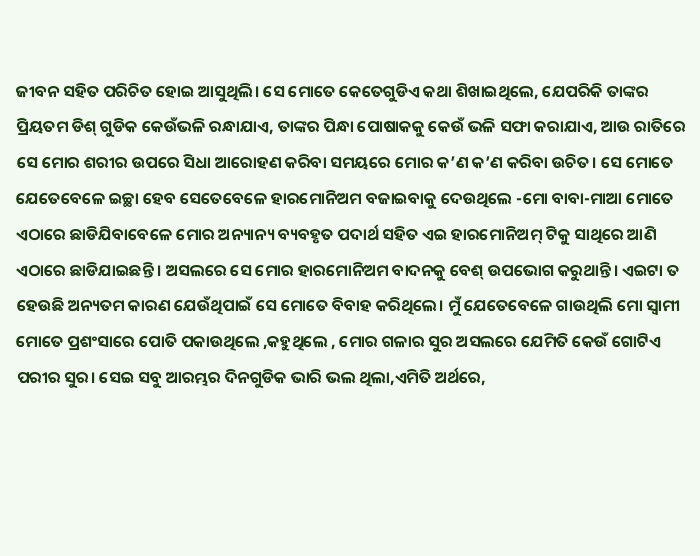ଜୀବନ ସହିତ ପରିଚିତ ହୋଇ ଆସୁଥିଲି। ସେ ମୋତେ କେତେଗୁଡିଏ କଥା ଶିଖାଇଥିଲେ, ଯେପରିକି ତାଙ୍କର ପ୍ରିୟତମ ଡିଶ୍ ଗୁଡିକ କେଉଁଭଳି ରନ୍ଧାଯାଏ, ତାଙ୍କର ପିନ୍ଧା ପୋଷାକକୁ କେଉଁ ଭଳି ସଫା କରାଯାଏ, ଆଉ ରାତିରେ ସେ ମୋର ଶରୀର ଉପରେ ସିଧା ଆରୋହଣ କରିବା ସମୟରେ ମୋର କ’ଣ କ’ଣ କରିବା ଉଚିତ। ସେ ମୋତେ ଯେତେବେଳେ ଇଚ୍ଛା ହେବ ସେତେବେଳେ ହାରମୋନିଅମ ବଜାଇବାକୁ ଦେଉଥିଲେ -ମୋ ବାବା-ମାଆ ମୋତେ ଏଠାରେ ଛାଡିଯିବାବେଳେ ମୋର ଅନ୍ୟାନ୍ୟ ବ୍ୟବହୃତ ପଦାର୍ଥ ସହିତ ଏଇ ହାରମୋନିଅମ୍ ଟିକୁ ସାଥିରେ ଆଣି ଏଠାରେ ଛାଡିଯାଇଛନ୍ତି । ଅସଲରେ ସେ ମୋର ହାରମୋନିଅମ ବାଦନକୁ ବେଶ୍ ଉପଭୋଗ କରୁଥାନ୍ତି। ଏଇଟା ତ ହେଉଛି ଅନ୍ୟତମ କାରଣ ଯେଉଁଥିପାଇଁ ସେ ମୋତେ ବିବାହ କରିଥିଲେ। ମୁଁ ଯେତେବେଳେ ଗାଉଥିଲି ମୋ ସ୍ୱାମୀ ମୋତେ ପ୍ରଶଂସାରେ ପୋତି ପକାଉଥିଲେ ,କହୁଥିଲେ , ମୋର ଗଳାର ସୁର ଅସଲରେ ଯେମିତି କେଉଁ ଗୋଟିଏ ପରୀର ସୁର। ସେଇ ସବୁ ଆରମ୍ଭର ଦିନଗୁଡିକ ଭାରି ଭଲ ଥିଲା,ଏମିତି ଅର୍ଥରେ,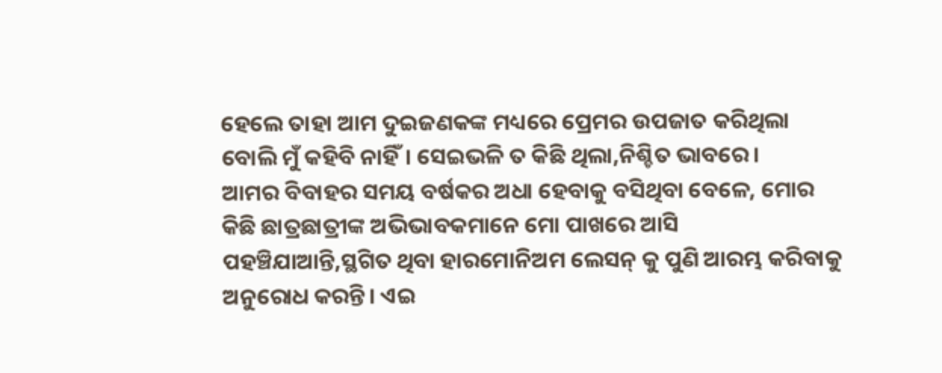ହେଲେ ତାହା ଆମ ଦୁଇଜଣକଙ୍କ ମଧ୍ୟରେ ପ୍ରେମର ଉପଜାତ କରିଥିଲା ବୋଲି ମୁଁ କହିବି ନାହିଁ। ସେଇଭଳି ତ କିଛି ଥିଲା,ନିଶ୍ଚିତ ଭାବରେ।
ଆମର ବିବାହର ସମୟ ବର୍ଷକର ଅଧା ହେବାକୁ ବସିଥିବା ବେଳେ, ମୋର କିଛି ଛାତ୍ରଛାତ୍ରୀଙ୍କ ଅଭିଭାବକମାନେ ମୋ ପାଖରେ ଆସି ପହଞ୍ଚିଯାଆନ୍ତି,ସ୍ଥଗିତ ଥିବା ହାରମୋନିଅମ ଲେସନ୍ କୁ ପୁଣି ଆରମ୍ଭ କରିବାକୁ ଅନୁରୋଧ କରନ୍ତି। ଏଇ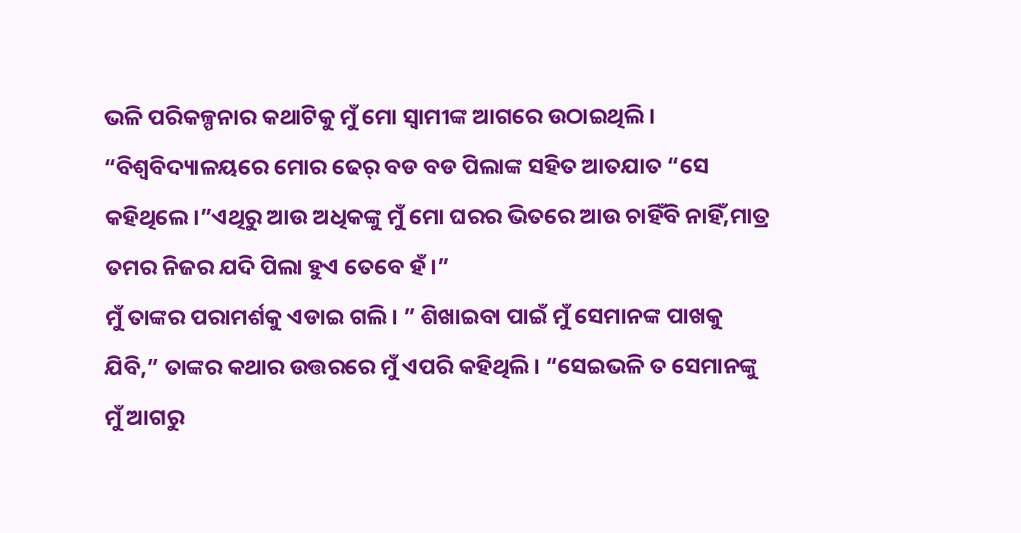ଭଳି ପରିକଳ୍ପନାର କଥାଟିକୁ ମୁଁ ମୋ ସ୍ୱାମୀଙ୍କ ଆଗରେ ଉଠାଇଥିଲି ।
“ବିଶ୍ୱବିଦ୍ୟାଳୟରେ ମୋର ଢେର୍ ବଡ ବଡ ପିଲାଙ୍କ ସହିତ ଆତଯାତ “ସେ କହିଥିଲେ।”ଏଥିରୁ ଆଉ ଅଧିକଙ୍କୁ ମୁଁ ମୋ ଘରର ଭିତରେ ଆଉ ଚାହିଁବି ନାହିଁ,ମାତ୍ର ତମର ନିଜର ଯଦି ପିଲା ହୁଏ ତେବେ ହଁ।”
ମୁଁ ତାଙ୍କର ପରାମର୍ଶକୁ ଏଡାଇ ଗଲି। ” ଶିଖାଇବା ପାଇଁ ମୁଁ ସେମାନଙ୍କ ପାଖକୁ ଯିବି,” ତାଙ୍କର କଥାର ଉତ୍ତରରେ ମୁଁ ଏପରି କହିଥିଲି। “ସେଇଭଳି ତ ସେମାନଙ୍କୁ ମୁଁ ଆଗରୁ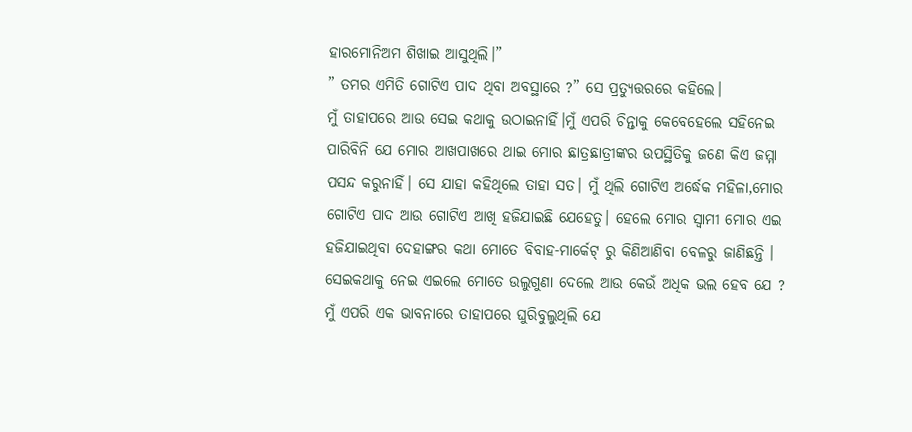ହାରମୋନିଅମ ଶିଖାଇ ଆସୁଥିଲି।”
” ତମର ଏମିତି ଗୋଟିଏ ପାଦ ଥିବା ଅବସ୍ଥାରେ ?” ସେ ପ୍ରତ୍ୟୁତ୍ତରରେ କହିଲେ।
ମୁଁ ତାହାପରେ ଆଉ ସେଇ କଥାକୁ ଉଠାଇନାହିଁ।ମୁଁ ଏପରି ଚିନ୍ତାକୁ କେବେହେଲେ ସହିନେଇ ପାରିବିନି ଯେ ମୋର ଆଖପାଖରେ ଥାଇ ମୋର ଛାତ୍ରଛାତ୍ରୀଙ୍କର ଉପସ୍ଥିତିକୁ ଜଣେ କିଏ ଜମ୍ମା ପସନ୍ଦ କରୁନାହିଁ। ସେ ଯାହା କହିଥିଲେ ତାହା ସତ। ମୁଁ ଥିଲି ଗୋଟିଏ ଅର୍ଦ୍ଧେକ ମହିଳା,ମୋର ଗୋଟିଏ ପାଦ ଆଉ ଗୋଟିଏ ଆଖି ହଜିଯାଇଛି ଯେହେତୁ। ହେଲେ ମୋର ସ୍ୱାମୀ ମୋର ଏଇ ହଜିଯାଇଥିବା ଦେହାଙ୍ଗର କଥା ମୋତେ ବିବାହ-ମାର୍କେଟ୍ ରୁ କିଣିଆଣିବା ବେଳରୁ ଜାଣିଛନ୍ତି । ସେଇକଥାକୁ ନେଇ ଏଇଲେ ମୋତେ ଉଲୁଗୁଣା ଦେଲେ ଆଉ କେଉଁ ଅଧିକ ଭଲ ହେବ ଯେ ? ମୁଁ ଏପରି ଏକ ଭାବନାରେ ତାହାପରେ ଘୁରିବୁଲୁଥିଲି ଯେ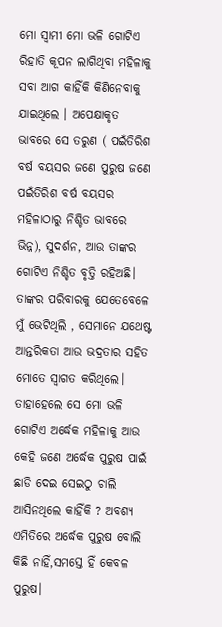ମୋ ସ୍ୱାମୀ ମୋ ଭଳି ଗୋଟିଏ ରିହାତି କୂପନ ଲାଗିଥିବା ମହିଳାକୁ ସବା ଆଗ କାହିଁକି କିଣିନେବାକୁ ଯାଇଥିଲେ । ଅପେକ୍ଷାକୃତ ଭାବରେ ସେ ତରୁଣ ( ପଇଁତିରିଶ ବର୍ଷ ବୟସର ଜଣେ ପୁରୁଷ ଜଣେ ପଇଁତିରିଶ ବର୍ଷ ବୟସର ମହିଳାଠାରୁ ନିଶ୍ଚିତ ଭାବରେ ଭିନ୍ନ), ସୁଦର୍ଶନ, ଆଉ ତାଙ୍କର ଗୋଟିଏ ନିଶ୍ଚିତ ବୃତ୍ତି ରହିଅଛି। ତାଙ୍କର ପରିବାରକୁ ଯେତେବେଳେ ମୁଁ ଭେଟିଥିଲି , ସେମାନେ ଯଥେଷ୍ଟ ଆନ୍ତରିକତା ଆଉ ଭଦ୍ରତାର ସହିତ ମୋତେ ସ୍ୱାଗତ କରିଥିଲେ। ତାହାହେଲେ ସେ ମୋ ଭଳି ଗୋଟିଏ ଅର୍ଦ୍ଧେକ ମହିଳାକୁ ଆଉ କେହି ଜଣେ ଅର୍ଦ୍ଧେକ ପୁରୁଷ ପାଇଁ ଛାଡି ଦେଇ ସେଇଠୁ ଚାଲି ଆସିନଥିଲେ କାହିଁକି ? ଅବଶ୍ୟ ଏମିତିରେ ଅର୍ଦ୍ଧେକ ପୁରୁଷ ବୋଲି କିଛି ନାହିଁ,ସମସ୍ତେ ହିଁ କେବଳ ପୁରୁଷ।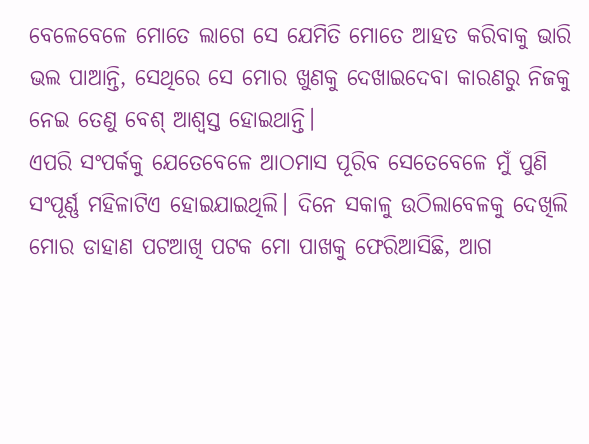ବେଳେବେଳେ ମୋତେ ଲାଗେ ସେ ଯେମିତି ମୋତେ ଆହତ କରିବାକୁ ଭାରି ଭଲ ପାଆନ୍ତି, ସେଥିରେ ସେ ମୋର ଖୁଣକୁ ଦେଖାଇଦେବା କାରଣରୁ ନିଜକୁ ନେଇ ତେଣୁ ବେଶ୍ ଆଶ୍ୱସ୍ତ ହୋଇଥାନ୍ତି।
ଏପରି ସଂପର୍କକୁ ଯେତେବେଳେ ଆଠମାସ ପୂରିବ ସେତେବେଳେ ମୁଁ ପୁଣି ସଂପୂର୍ଣ୍ଣ ମହିଳାଟିଏ ହୋଇଯାଇଥିଲି। ଦିନେ ସକାଳୁ ଉଠିଲାବେଳକୁ ଦେଖିଲି ମୋର ଡାହାଣ ପଟଆଖି ପଟକ ମୋ ପାଖକୁ ଫେରିଆସିଛି, ଆଗ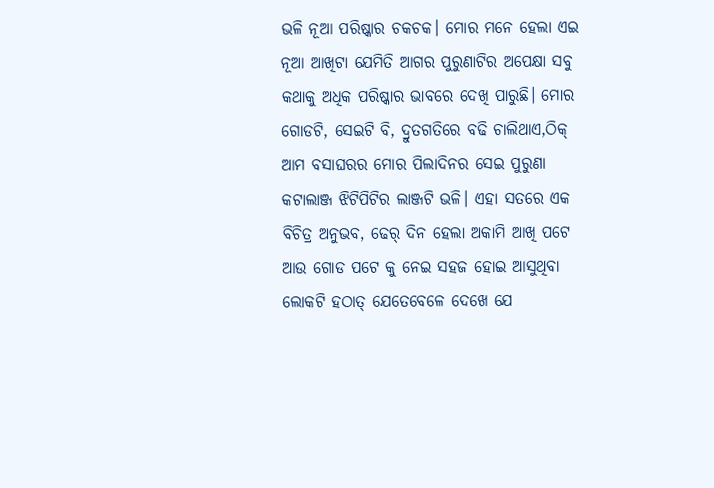ଭଳି ନୂଆ ପରିଷ୍କାର ଚକଚକ। ମୋର ମନେ ହେଲା ଏଇ ନୂଆ ଆଖିଟା ଯେମିତି ଆଗର ପୁରୁଣାଟିର ଅପେକ୍ଷା ସବୁ କଥାକୁ ଅଧିକ ପରିଷ୍କାର ଭାବରେ ଦେଖି ପାରୁଛି। ମୋର ଗୋଡଟି, ସେଇଟି ବି, ଦ୍ରୁତଗତିରେ ବଢି ଚାଲିଥାଏ,ଠିକ୍ ଆମ ବସାଘରର ମୋର ପିଲାଦିନର ସେଇ ପୁରୁଣା କଟାଲାଞ୍ଜ ଝିଟିପିଟିର ଲାଞ୍ଜଟି ଭଳି। ଏହା ସତରେ ଏକ ବିଚିତ୍ର ଅନୁଭବ, ଢେର୍ ଦିନ ହେଲା ଅକାମି ଆଖି ପଟେ ଆଉ ଗୋଡ ପଟେ କୁ ନେଇ ସହଜ ହୋଇ ଆସୁଥିବା ଲୋକଟି ହଠାତ୍ ଯେତେବେଳେ ଦେଖେ ଯେ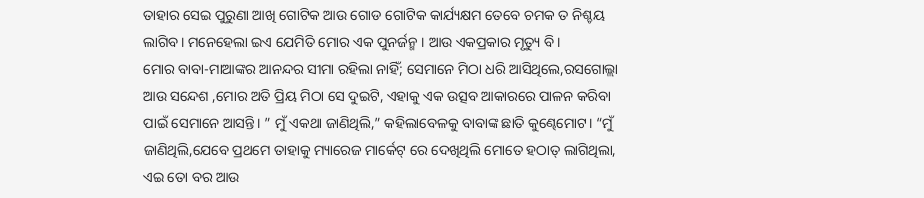ତାହାର ସେଇ ପୁରୁଣା ଆଖି ଗୋଟିକ ଆଉ ଗୋଡ ଗୋଟିକ କାର୍ଯ୍ୟକ୍ଷମ ତେବେ ଚମକ ତ ନିଶ୍ଚୟ ଲାଗିବ। ମନେହେଲା ଇଏ ଯେମିତି ମୋର ଏକ ପୁନର୍ଜନ୍ମ । ଆଉ ଏକପ୍ରକାର ମୃତ୍ୟୁ ବି।
ମୋର ବାବା-ମାଆଙ୍କର ଆନନ୍ଦର ସୀମା ରହିଲା ନାହିଁ; ସେମାନେ ମିଠା ଧରି ଆସିଥିଲେ,ରସଗୋଲ୍ଲା ଆଉ ସନ୍ଦେଶ ,ମୋର ଅତି ପ୍ରିୟ ମିଠା ସେ ଦୁଇଟି, ଏହାକୁ ଏକ ଉତ୍ସବ ଆକାରରେ ପାଳନ କରିବା ପାଇଁ ସେମାନେ ଆସନ୍ତି। ” ମୁଁ ଏକଥା ଜାଣିଥିଲି,” କହିଲାବେଳକୁ ବାବାଙ୍କ ଛାତି କୁଣ୍ଢେମୋଟ। “ମୁଁ ଜାଣିଥିଲି,ଯେବେ ପ୍ରଥମେ ତାହାକୁ ମ୍ୟାରେଜ ମାର୍କେଟ୍ ରେ ଦେଖିଥିଲି ମୋତେ ହଠାତ୍ ଲାଗିଥିଲା, ଏଇ ତୋ ବର ଆଉ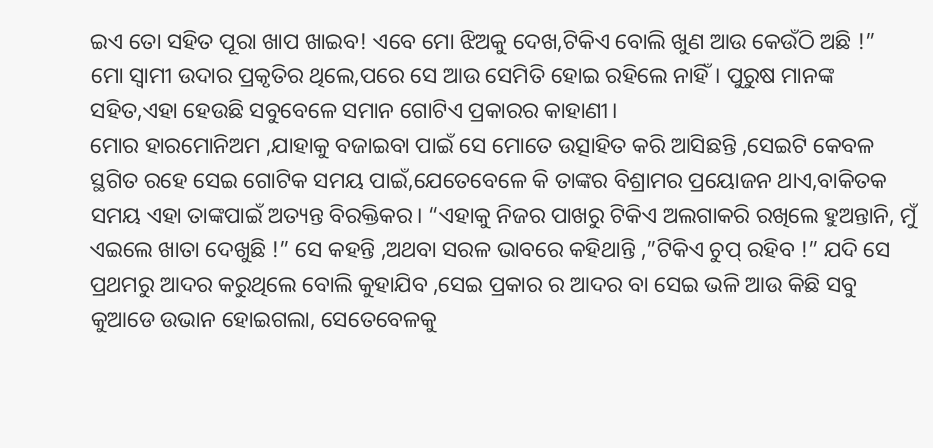ଇଏ ତୋ ସହିତ ପୂରା ଖାପ ଖାଇବ! ଏବେ ମୋ ଝିଅକୁ ଦେଖ,ଟିକିଏ ବୋଲି ଖୁଣ ଆଉ କେଉଁଠି ଅଛି !”
ମୋ ସ୍ୱାମୀ ଉଦାର ପ୍ରକୃତିର ଥିଲେ,ପରେ ସେ ଆଉ ସେମିତି ହୋଇ ରହିଲେ ନାହିଁ। ପୁରୁଷ ମାନଙ୍କ ସହିତ,ଏହା ହେଉଛି ସବୁବେଳେ ସମାନ ଗୋଟିଏ ପ୍ରକାରର କାହାଣୀ।
ମୋର ହାରମୋନିଅମ ,ଯାହାକୁ ବଜାଇବା ପାଇଁ ସେ ମୋତେ ଉତ୍ସାହିତ କରି ଆସିଛନ୍ତି ,ସେଇଟି କେବଳ ସ୍ଥଗିତ ରହେ ସେଇ ଗୋଟିକ ସମୟ ପାଇଁ,ଯେତେବେଳେ କି ତାଙ୍କର ବିଶ୍ରାମର ପ୍ରୟୋଜନ ଥାଏ,ବାକିତକ ସମୟ ଏହା ତାଙ୍କପାଇଁ ଅତ୍ୟନ୍ତ ବିରକ୍ତିକର। “ଏହାକୁ ନିଜର ପାଖରୁ ଟିକିଏ ଅଲଗାକରି ରଖିଲେ ହୁଅନ୍ତାନି, ମୁଁ ଏଇଲେ ଖାତା ଦେଖୁଛି !” ସେ କହନ୍ତି ,ଅଥବା ସରଳ ଭାବରେ କହିଥାନ୍ତି ,”ଟିକିଏ ଚୁପ୍ ରହିବ !” ଯଦି ସେ ପ୍ରଥମରୁ ଆଦର କରୁଥିଲେ ବୋଲି କୁହାଯିବ ,ସେଇ ପ୍ରକାର ର ଆଦର ବା ସେଇ ଭଳି ଆଉ କିଛି ସବୁ କୁଆଡେ ଉଭାନ ହୋଇଗଲା, ସେତେବେଳକୁ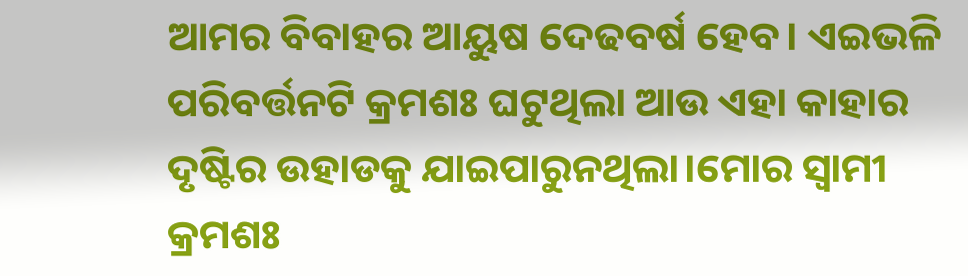ଆମର ବିବାହର ଆୟୁଷ ଦେଢବର୍ଷ ହେବ। ଏଇଭଳି ପରିବର୍ତ୍ତନଟି କ୍ରମଶଃ ଘଟୁଥିଲା ଆଉ ଏହା କାହାର ଦୃଷ୍ଟିର ଉହାଡକୁ ଯାଇପାରୁନଥିଲା।ମୋର ସ୍ୱାମୀ କ୍ରମଶଃ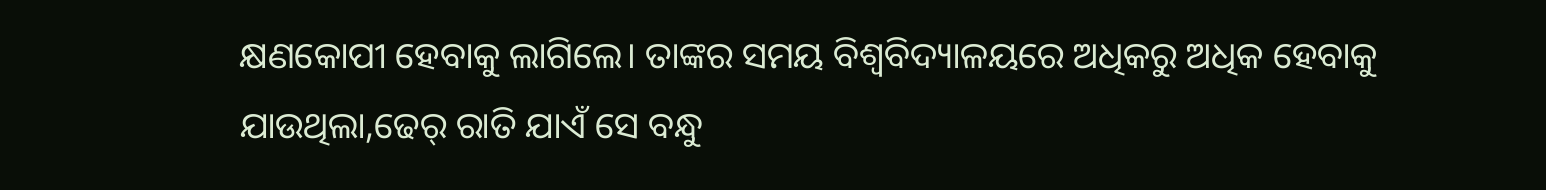କ୍ଷଣକୋପୀ ହେବାକୁ ଲାଗିଲେ। ତାଙ୍କର ସମୟ ବିଶ୍ୱବିଦ୍ୟାଳୟରେ ଅଧିକରୁ ଅଧିକ ହେବାକୁ ଯାଉଥିଲା,ଢେର୍ ରାତି ଯାଏଁ ସେ ବନ୍ଧୁ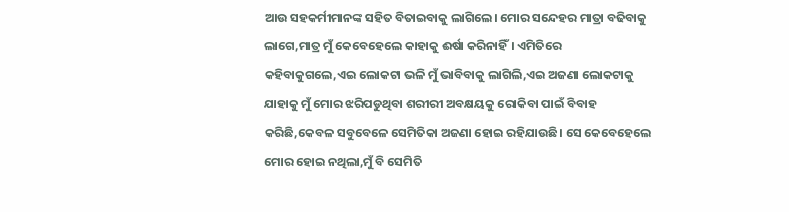ଆଉ ସହକର୍ମୀମାନଙ୍କ ସହିତ ବିତାଇବାକୁ ଲାଗିଲେ। ମୋର ସନ୍ଦେହର ମାତ୍ରା ବଢିବାକୁ ଲାଗେ,ମାତ୍ର ମୁଁ କେବେହେଲେ କାହାକୁ ଈର୍ଷା କରିନାହିଁ। ଏମିତିରେ କହିବାକୁଗଲେ,ଏଇ ଲୋକଟା ଭଳି ମୁଁ ଭାବିବାକୁ ଲାଗିଲି,ଏଇ ଅଜଣା ଲୋକଟାକୁ ଯାହାକୁ ମୁଁ ମୋର ଝରିପଡୁଥିବା ଶରୀରୀ ଅବକ୍ଷୟକୁ ରୋକିବା ପାଇଁ ବିବାହ କରିଛି,କେବଳ ସବୁବେଳେ ସେମିତିକା ଅଜଣା ହୋଇ ରହିଯାଉଛି। ସେ କେବେହେଲେ ମୋର ହୋଇ ନଥିଲା,ମୁଁ ବି ସେମିତି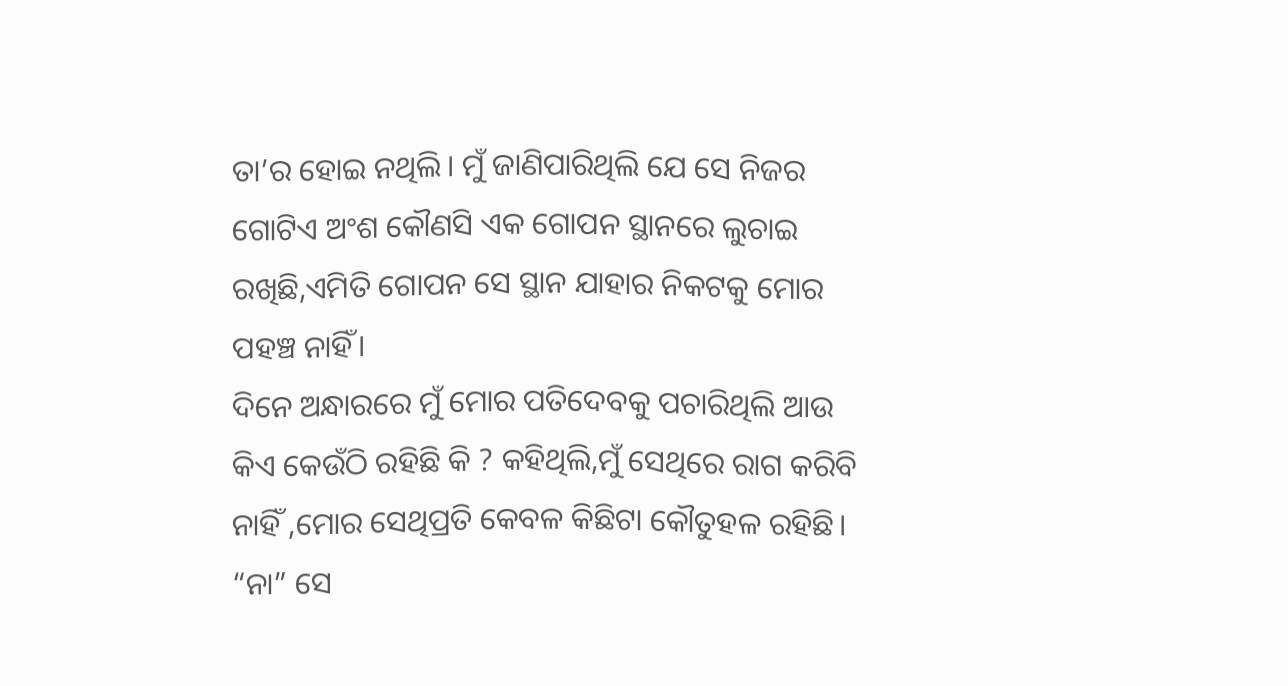ତା’ର ହୋଇ ନଥିଲି। ମୁଁ ଜାଣିପାରିଥିଲି ଯେ ସେ ନିଜର ଗୋଟିଏ ଅଂଶ କୌଣସି ଏକ ଗୋପନ ସ୍ଥାନରେ ଲୁଚାଇ ରଖିଛି,ଏମିତି ଗୋପନ ସେ ସ୍ଥାନ ଯାହାର ନିକଟକୁ ମୋର ପହଞ୍ଚ ନାହିଁ।
ଦିନେ ଅନ୍ଧାରରେ ମୁଁ ମୋର ପତିଦେବକୁ ପଚାରିଥିଲି ଆଉ କିଏ କେଉଁଠି ରହିଛି କି ? କହିଥିଲି,ମୁଁ ସେଥିରେ ରାଗ କରିବି ନାହିଁ ,ମୋର ସେଥିପ୍ରତି କେବଳ କିଛିଟା କୌତୁହଳ ରହିଛି।
“ନା” ସେ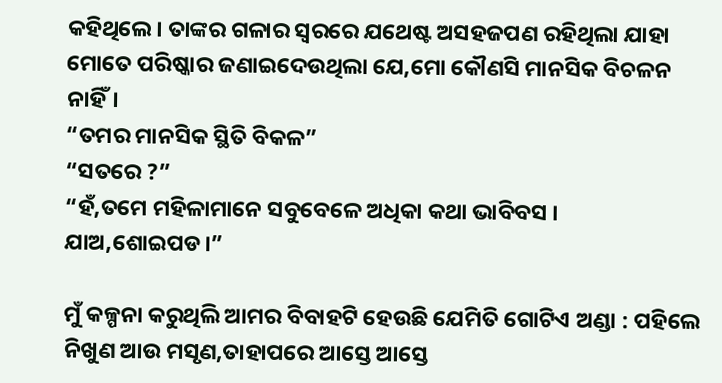କହିଥିଲେ। ତାଙ୍କର ଗଳାର ସ୍ୱରରେ ଯଥେଷ୍ଟ ଅସହଜପଣ ରହିଥିଲା ଯାହା ମୋତେ ପରିଷ୍କାର ଜଣାଇଦେଉଥିଲା ଯେ,ମୋ କୌଣସି ମାନସିକ ବିଚଳନ ନାହିଁ।
“ତମର ମାନସିକ ସ୍ଥିତି ବିକଳ”
“ସତରେ ?”
“ହଁ,ତମେ ମହିଳାମାନେ ସବୁବେଳେ ଅଧିକା କଥା ଭାବିବସ । ଯାଅ,ଶୋଇପଡ।”

ମୁଁ କଳ୍ପନା କରୁଥିଲି ଆମର ବିବାହଟି ହେଉଛି ଯେମିତି ଗୋଟିଏ ଅଣ୍ଡା : ପହିଲେ ନିଖୁଣ ଆଉ ମସୃଣ,ତାହାପରେ ଆସ୍ତେ ଆସ୍ତେ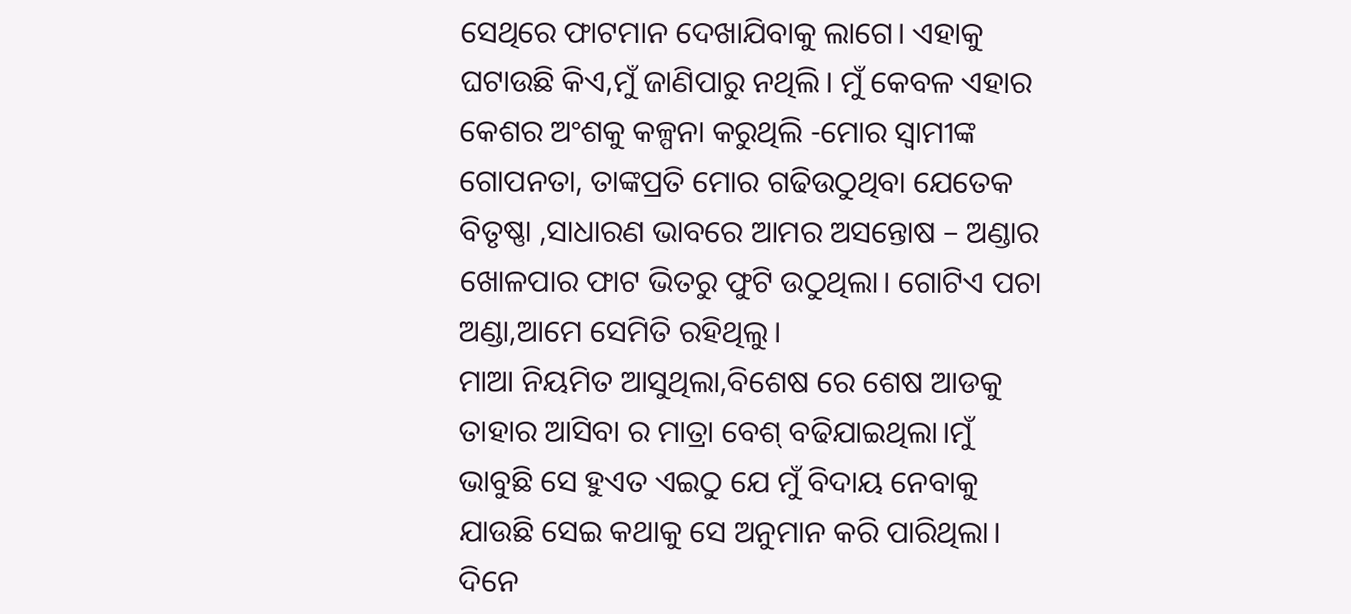ସେଥିରେ ଫାଟମାନ ଦେଖାଯିବାକୁ ଲାଗେ। ଏହାକୁ ଘଟାଉଛି କିଏ,ମୁଁ ଜାଣିପାରୁ ନଥିଲି। ମୁଁ କେବଳ ଏହାର କେଶର ଅଂଶକୁ କଳ୍ପନା କରୁଥିଲି -ମୋର ସ୍ୱାମୀଙ୍କ ଗୋପନତା, ତାଙ୍କପ୍ରତି ମୋର ଗଢିଉଠୁଥିବା ଯେତେକ ବିତୃଷ୍ଣା ,ସାଧାରଣ ଭାବରେ ଆମର ଅସନ୍ତୋଷ – ଅଣ୍ଡାର ଖୋଳପାର ଫାଟ ଭିତରୁ ଫୁଟି ଉଠୁଥିଲା। ଗୋଟିଏ ପଚା ଅଣ୍ଡା,ଆମେ ସେମିତି ରହିଥିଲୁ।
ମାଆ ନିୟମିତ ଆସୁଥିଲା,ବିଶେଷ ରେ ଶେଷ ଆଡକୁ ତାହାର ଆସିବା ର ମାତ୍ରା ବେଶ୍ ବଢିଯାଇଥିଲା।ମୁଁ ଭାବୁଛି ସେ ହୁଏତ ଏଇଠୁ ଯେ ମୁଁ ବିଦାୟ ନେବାକୁ ଯାଉଛି ସେଇ କଥାକୁ ସେ ଅନୁମାନ କରି ପାରିଥିଲା। ଦିନେ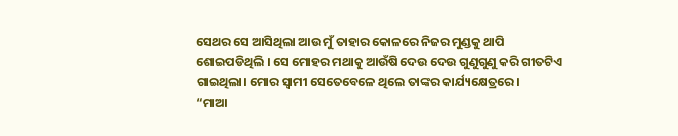ସେଥର ସେ ଆସିଥିଲା ଆଉ ମୁଁ ତାହାର କୋଳରେ ନିଜର ମୁଣ୍ଡକୁ ଥାପି ଶୋଇପଡିଥିଲି । ସେ ମୋହର ମଥାକୁ ଆଉଁଷି ଦେଉ ଦେଉ ଗୁଣୁଗୁଣୁ କରି ଗୀତଟିଏ ଗାଇଥିଲା। ମୋର ସ୍ୱାମୀ ସେତେବେଳେ ଥିଲେ ତାଙ୍କର କାର୍ଯ୍ୟକ୍ଷେତ୍ରରେ।
“ମାଆ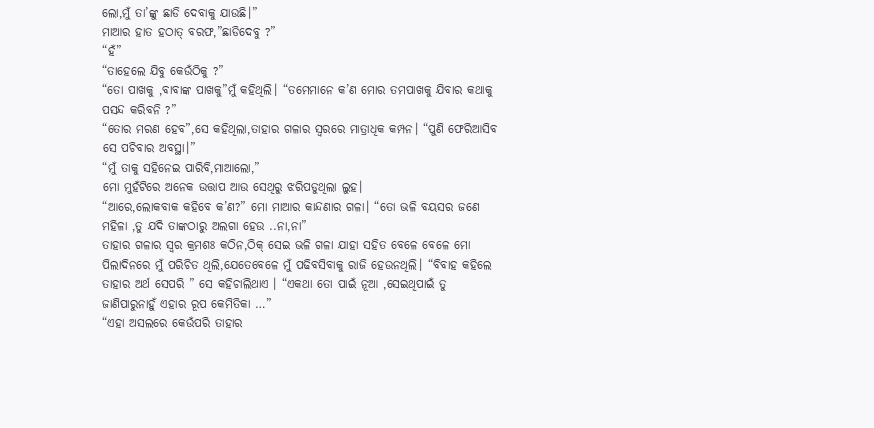ଲୋ,ମୁଁ ତା’ଙ୍କୁ ଛାଡି ଦେବାକୁ ଯାଉଛି।”
ମାଆର ହାତ ହଠାତ୍ ବରଫ,”ଛାଡିଦେବୁ ?”
“ହଁ”
“ତାହେଲେ ଯିବୁ କେଉଁଠିକୁ ?”
“ତୋ ପାଖକୁ ,ବାବାଙ୍କ ପାଖକୁ”ମୁଁ କହିଥିଲି। “ତମେମାନେ କ’ଣ ମୋର ତମପାଖକୁ ଯିବାର କଥାକୁ ପସନ୍ଦ କରିବନି ?”
“ତୋର ମରଣ ହେବ”,ସେ କହିଥିଲା,ତାହାର ଗଳାର ସ୍ୱରରେ ମାତ୍ରାଧିକ କମ୍ପନ। “ପୁଣି ଫେରିଆସିବ ସେ ପଚିବାର ଅବସ୍ଥା।”
“ମୁଁ ତାକୁ ସହିନେଇ ପାରିବି,ମାଆଲୋ,”
ମୋ ମୁହଁଟିରେ ଅନେକ ଉତ୍ତାପ ଆଉ ସେଥିରୁ ଝରିପଡୁଥିଲା ଲୁହ।
“ଆରେ,ଲୋକବାକ କହିବେ କ’ଣ?” ମୋ ମାଆର କାନ୍ଦଣାର ଗଳା। “ତୋ ଭଳି ବୟସର ଜଣେ ମହିଳା ,ତୁ ଯଦି ତାଙ୍କଠାରୁ ଅଲଗା ହେଉ ..ନା,ନା”
ତାହାର ଗଳାର ସ୍ୱର କ୍ରମଶଃ କଠିନ,ଠିକ୍ ସେଇ ଭଳି ଗଳା ଯାହା ସହିତ ବେଳେ ବେଳେ ମୋ ପିଲାଦିନରେ ମୁଁ ପରିଚିତ ଥିଲି,ଯେତେବେଳେ ମୁଁ ପଢିବସିବାକୁ ରାଜି ହେଉନଥିଲି। “ବିବାହ କହିଲେ ତାହାର ଅର୍ଥ ସେପରି ” ସେ କହିଚାଲିଥାଏ । “ଏକଥା ତୋ ପାଇଁ ନୂଆ ,ସେଇଥିପାଇଁ ତୁ ଜାଣିପାରୁନାହୁଁ ଏହାର ରୂପ କେମିତିକା …”
“ଏହା ଅସଲରେ କେଉଁପରି ତାହାର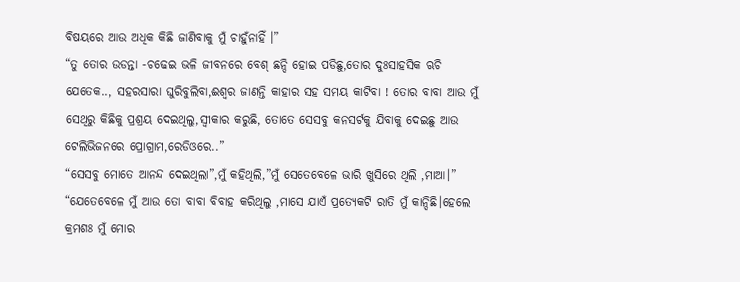ବିଷୟରେ ଆଉ ଅଧିକ କିଛି ଜାଣିବାକୁ ମୁଁ ଚାହୁଁନାହିଁ ।”
“ତୁ ତୋର ଉଡନ୍ତା -ଚଢେଇ ଭଳି ଜୀବନରେ ବେଶ୍ ଛନ୍ଦି ହୋଇ ପଡିଛୁ,ତୋର ଦୁଃସାହସିକ ଋଚି ଯେତେକ.., ସହରସାରା ଘୁରିବୁଲିବା,ଈଶ୍ୱର ଜାଣନ୍ତି କାହାର ସହ ସମୟ କାଟିବା ! ତୋର ବାବା ଆଉ ମୁଁ ସେଥିରୁ କିଛିକୁ ପ୍ରଶ୍ରୟ ଦେଇଥିଲୁ,ସ୍ୱୀକାର କରୁଛି, ତୋତେ ସେସବୁ କନସର୍ଟକୁ ଯିବାକୁ ଦେଇଛୁ ଆଉ ଟେଲିଭିଜନରେ ପ୍ରୋଗ୍ରାମ,ରେଡିଓରେ..”
“ସେସବୁ ମୋତେ ଆନନ୍ଦ ଦେଇଥିଲା”,ମୁଁ କହିଥିଲି,”ମୁଁ ସେତେବେଳେ ଭାରି ଖୁସିରେ ଥିଲି ,ମାଆ।”
“ଯେତେବେଳେ ମୁଁ ଆଉ ତୋ ବାବା ବିବାହ କରିଥିଲୁ ,ମାସେ ଯାଏଁ ପ୍ରତ୍ୟେକଟି ରାତି ମୁଁ କାନ୍ଦିଛି।ହେଲେ କ୍ରମଶଃ ମୁଁ ମୋର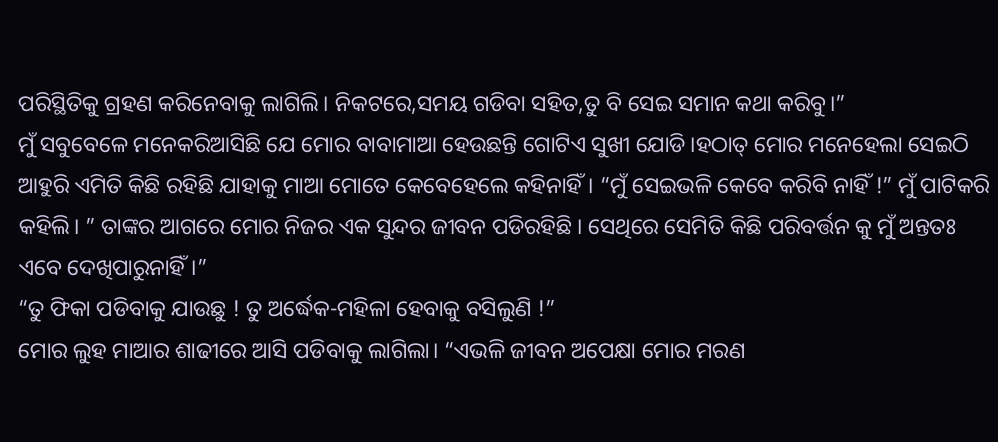ପରିସ୍ଥିତିକୁ ଗ୍ରହଣ କରିନେବାକୁ ଲାଗିଲି। ନିକଟରେ,ସମୟ ଗଡିବା ସହିତ,ତୁ ବି ସେଇ ସମାନ କଥା କରିବୁ।”
ମୁଁ ସବୁବେଳେ ମନେକରିଆସିଛି ଯେ ମୋର ବାବାମାଆ ହେଉଛନ୍ତି ଗୋଟିଏ ସୁଖୀ ଯୋଡି।ହଠାତ୍ ମୋର ମନେହେଲା ସେଇଠି ଆହୁରି ଏମିତି କିଛି ରହିଛି ଯାହାକୁ ମାଆ ମୋତେ କେବେହେଲେ କହିନାହିଁ। “ମୁଁ ସେଇଭଳି କେବେ କରିବି ନାହିଁ !” ମୁଁ ପାଟିକରି କହିଲି। ” ତାଙ୍କର ଆଗରେ ମୋର ନିଜର ଏକ ସୁନ୍ଦର ଜୀବନ ପଡିରହିଛି । ସେଥିରେ ସେମିତି କିଛି ପରିବର୍ତ୍ତନ କୁ ମୁଁ ଅନ୍ତତଃ ଏବେ ଦେଖିପାରୁନାହିଁ।”
“ତୁ ଫିକା ପଡିବାକୁ ଯାଉଛୁ ! ତୁ ଅର୍ଦ୍ଧେକ-ମହିଳା ହେବାକୁ ବସିଲୁଣି !”
ମୋର ଲୁହ ମାଆର ଶାଢୀରେ ଆସି ପଡିବାକୁ ଲାଗିଲା। “ଏଭଳି ଜୀବନ ଅପେକ୍ଷା ମୋର ମରଣ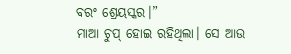ବରଂ ଶ୍ରେୟସ୍କର।”
ମାଆ ଚୁପ୍ ହୋଇ ରହିଥିଲା। ସେ ଆଉ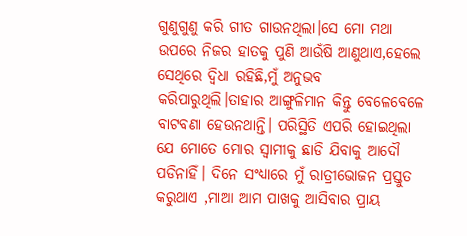ଗୁଣୁଗୁଣୁ କରି ଗୀତ ଗାଉନଥିଲା।ସେ ମୋ ମଥା ଉପରେ ନିଜର ହାତକୁ ପୁଣି ଆଉଁଷି ଆଣୁଥାଏ,ହେଲେ ସେଥିରେ ଦ୍ୱିଧା ରହିଛି,ମୁଁ ଅନୁଭବ କରିପାରୁଥିଲି।ତାହାର ଆଙ୍ଗୁଳିମାନ କିନ୍ତୁ ବେଳେବେଳେ ବାଟବଣା ହେଉନଥାନ୍ତି। ପରିସ୍ଥିତି ଏପରି ହୋଇଥିଲା ଯେ ମୋତେ ମୋର ସ୍ୱାମୀକୁ ଛାଡି ଯିବାକୁ ଆଦୌ ପଡିନାହିଁ। ଦିନେ ସଂଧ୍ୟାରେ ମୁଁ ରାତ୍ରୀଭୋଜନ ପ୍ରସ୍ତୁତ କରୁଥାଏ ,ମାଆ ଆମ ପାଖକୁ ଆସିବାର ପ୍ରାୟ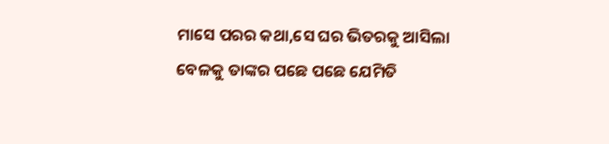ମାସେ ପରର କଥା,ସେ ଘର ଭିତରକୁ ଆସିଲା ବେଳକୁ ତାଙ୍କର ପଛେ ପଛେ ଯେମିତି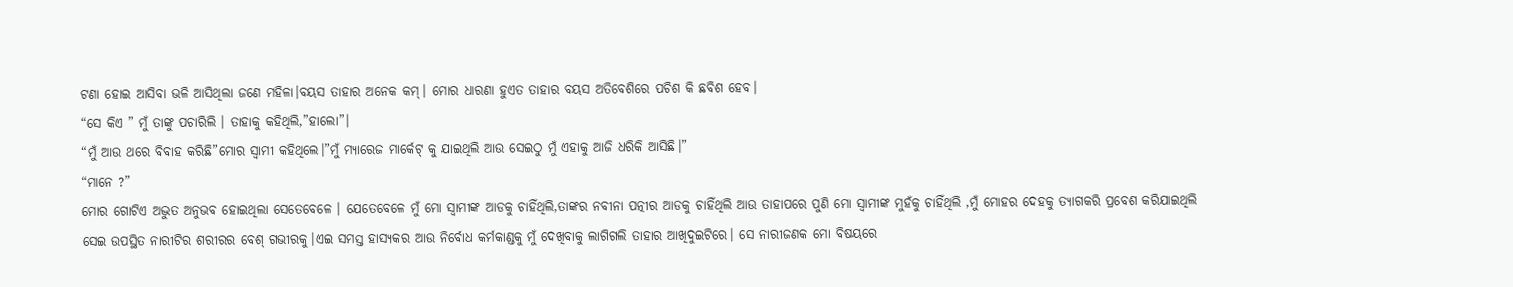ଟଣା ହୋଇ ଆସିବା ଭଳି ଆସିଥିଲା ଜଣେ ମହିଳା।ବୟସ ତାହାର ଅନେକ କମ୍। ମୋର ଧାରଣା ହୁଏତ ତାହାର ବୟସ ଅତିବେଶିରେ ପଚିଶ କି ଛବିଶ ହେବ।
“ସେ କିଏ ” ମୁଁ ତାଙ୍କୁ ପଚାରିଲି । ତାହାକୁ କହିଥିଲି,”ହାଲୋ”।
“ମୁଁ ଆଉ ଥରେ ବିବାହ କରିଛି”ମୋର ସ୍ୱାମୀ କହିଥିଲେ।”ମୁଁ ମ୍ୟାରେଜ ମାର୍କେଟ୍ କୁ ଯାଇଥିଲି ଆଉ ସେଇଠୁ ମୁଁ ଏହାକୁ ଆଜି ଧରିକି ଆସିଛି।”
“ମାନେ ?”
ମୋର ଗୋଟିଏ ଅଦ୍ଭୁତ ଅନୁଭବ ହୋଇଥିଲା ସେତେବେଳେ । ଯେତେବେଳେ ମୁଁ ମୋ ସ୍ୱାମୀଙ୍କ ଆଡକୁ ଚାହିଁଥିଲି,ତାଙ୍କର ନବୀନା ପତ୍ନୀର ଆଡକୁ ଚାହିଁଥିଲି ଆଉ ତାହାପରେ ପୁଣି ମୋ ସ୍ୱାମୀଙ୍କ ମୁହଁକୁ ଚାହିଁଥିଲି ,ମୁଁ ମୋହର ଦେହକୁ ତ୍ୟାଗକରି ପ୍ରବେଶ କରିଯାଇଥିଲି ସେଇ ଉପସ୍ଥିତ ନାରୀଟିର ଶରୀରର ବେଶ୍ ଗଭୀରକୁ।ଏଇ ସମସ୍ତ ହାସ୍ୟକର ଆଉ ନିର୍ବୋଧ କର୍ମକାଣ୍ଡକୁ ମୁଁ ଦେଖିବାକୁ ଲାଗିଗଲି ତାହାର ଆଖିଦୁଇଟିରେ। ସେ ନାରୀଜଣକ ମୋ ବିଷୟରେ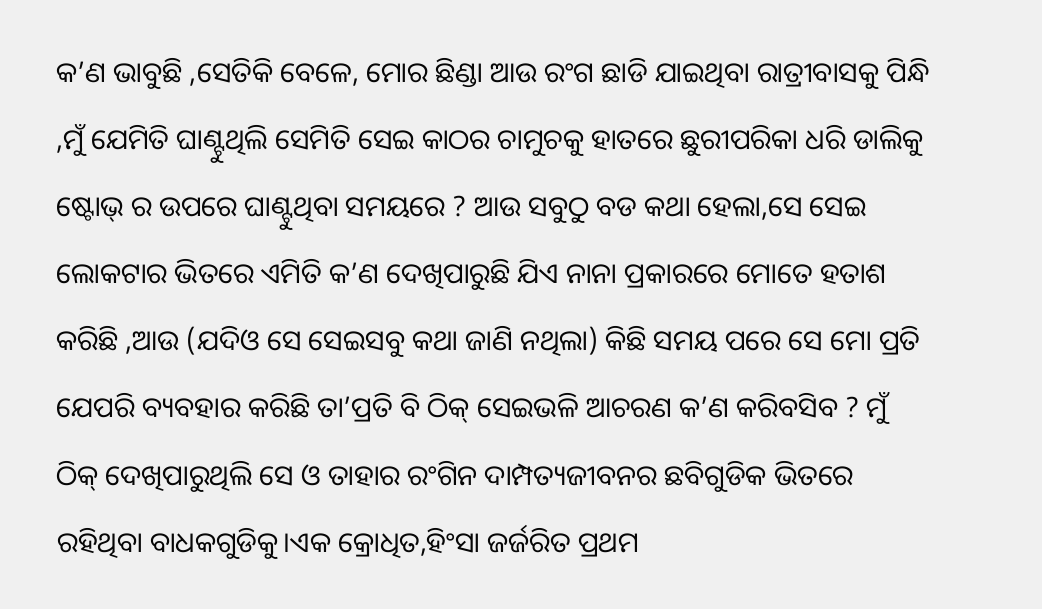କ’ଣ ଭାବୁଛି ,ସେତିକି ବେଳେ, ମୋର ଛିଣ୍ଡା ଆଉ ରଂଗ ଛାଡି ଯାଇଥିବା ରାତ୍ରୀବାସକୁ ପିନ୍ଧି ,ମୁଁ ଯେମିତି ଘାଣ୍ଟୁଥିଲି ସେମିତି ସେଇ କାଠର ଚାମୁଚକୁ ହାତରେ ଛୁରୀପରିକା ଧରି ଡାଲିକୁ ଷ୍ଟୋଭ୍ ର ଉପରେ ଘାଣ୍ଟୁଥିବା ସମୟରେ ? ଆଉ ସବୁଠୁ ବଡ କଥା ହେଲା,ସେ ସେଇ ଲୋକଟାର ଭିତରେ ଏମିତି କ’ଣ ଦେଖିପାରୁଛି ଯିଏ ନାନା ପ୍ରକାରରେ ମୋତେ ହତାଶ କରିଛି ,ଆଉ (ଯଦିଓ ସେ ସେଇସବୁ କଥା ଜାଣି ନଥିଲା) କିଛି ସମୟ ପରେ ସେ ମୋ ପ୍ରତି ଯେପରି ବ୍ୟବହାର କରିଛି ତା’ପ୍ରତି ବି ଠିକ୍ ସେଇଭଳି ଆଚରଣ କ’ଣ କରିବସିବ ? ମୁଁ ଠିକ୍ ଦେଖିପାରୁଥିଲି ସେ ଓ ତାହାର ରଂଗିନ ଦାମ୍ପତ୍ୟଜୀବନର ଛବିଗୁଡିକ ଭିତରେ ରହିଥିବା ବାଧକଗୁଡିକୁ।ଏକ କ୍ରୋଧିତ,ହିଂସା ଜର୍ଜରିତ ପ୍ରଥମ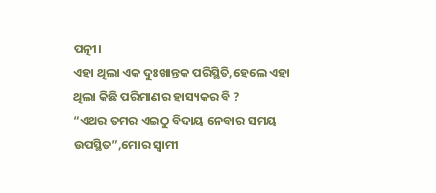ପତ୍ନୀ।
ଏହା ଥିଲା ଏକ ଦୁଃଖାନ୍ତକ ପରିସ୍ଥିତି,ହେଲେ ଏହା ଥିଲା କିଛି ପରିମାଣର ହାସ୍ୟକର ବି ?
“ଏଥର ତମର ଏଇଠୁ ବିଦାୟ ନେବାର ସମୟ ଉପସ୍ଥିତ”,ମୋର ସ୍ୱାମୀ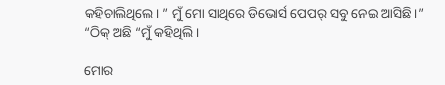କହିଚାଲିଥିଲେ। ” ମୁଁ ମୋ ସାଥିରେ ଡିଭୋର୍ସ ପେପର୍ ସବୁ ନେଇ ଆସିଛି।”
“ଠିକ୍ ଅଛି “ମୁଁ କହିଥିଲି।

ମୋର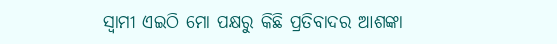ସ୍ୱାମୀ ଏଇଠି ମୋ ପକ୍ଷରୁ କିଛି ପ୍ରତିବାଦର ଆଶଙ୍କା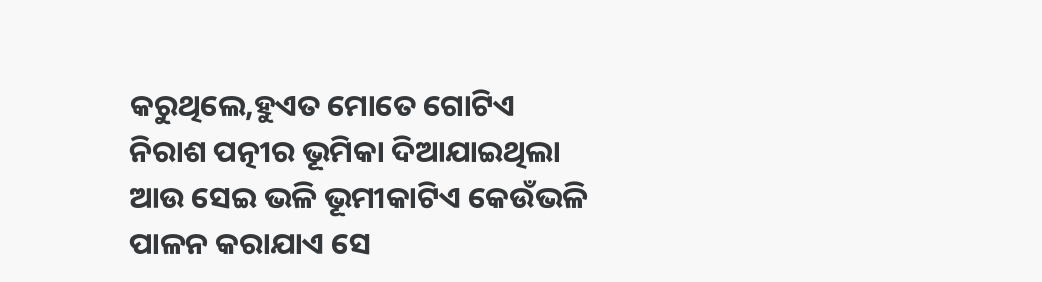କରୁଥିଲେ,ହୁଏତ ମୋତେ ଗୋଟିଏ ନିରାଶ ପତ୍ନୀର ଭୂମିକା ଦିଆଯାଇଥିଲା ଆଉ ସେଇ ଭଳି ଭୂମୀକାଟିଏ କେଉଁଭଳି ପାଳନ କରାଯାଏ ସେ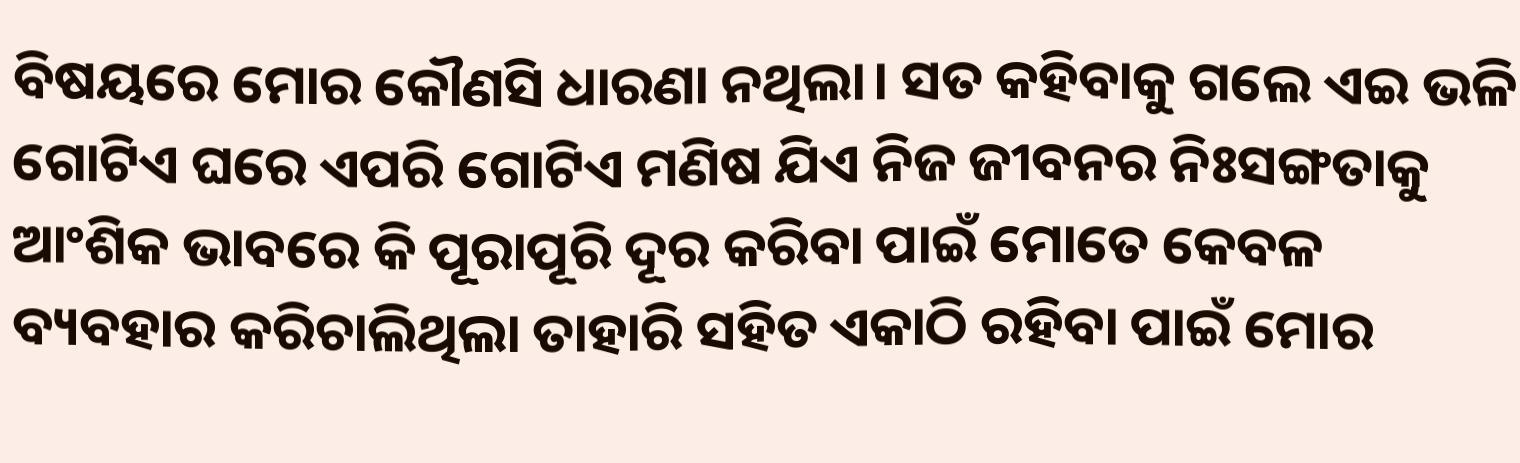ବିଷୟରେ ମୋର କୌଣସି ଧାରଣା ନଥିଲା। ସତ କହିବାକୁ ଗଲେ ଏଇ ଭଳି ଗୋଟିଏ ଘରେ ଏପରି ଗୋଟିଏ ମଣିଷ ଯିଏ ନିଜ ଜୀବନର ନିଃସଙ୍ଗତାକୁ ଆଂଶିକ ଭାବରେ କି ପୂରାପୂରି ଦୂର କରିବା ପାଇଁ ମୋତେ କେବଳ ବ୍ୟବହାର କରିଚାଲିଥିଲା ତାହାରି ସହିତ ଏକାଠି ରହିବା ପାଇଁ ମୋର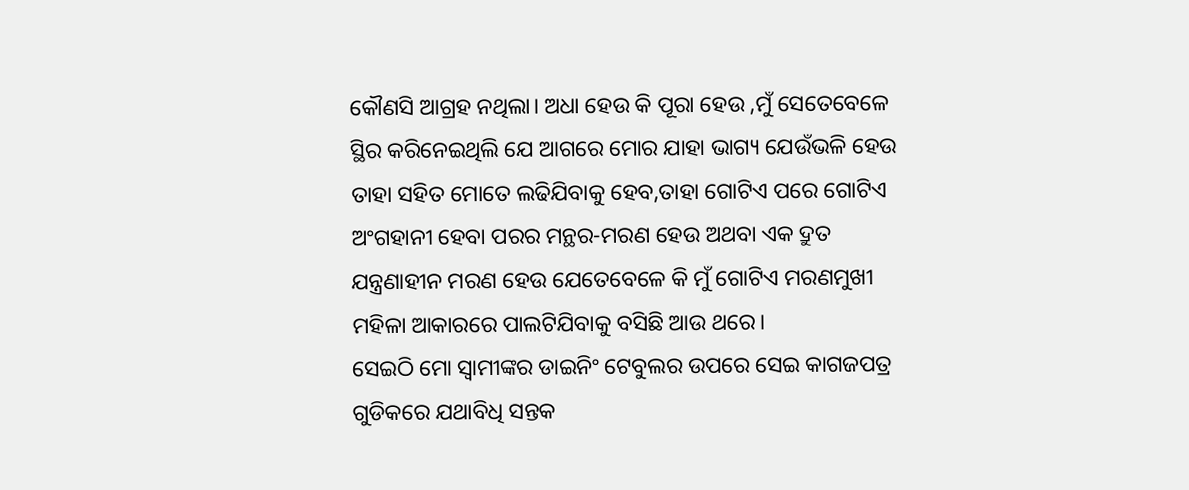କୌଣସି ଆଗ୍ରହ ନଥିଲା। ଅଧା ହେଉ କି ପୂରା ହେଉ ,ମୁଁ ସେତେବେଳେ ସ୍ଥିର କରିନେଇଥିଲି ଯେ ଆଗରେ ମୋର ଯାହା ଭାଗ୍ୟ ଯେଉଁଭଳି ହେଉ ତାହା ସହିତ ମୋତେ ଲଢିଯିବାକୁ ହେବ,ତାହା ଗୋଟିଏ ପରେ ଗୋଟିଏ ଅଂଗହାନୀ ହେବା ପରର ମନ୍ଥର-ମରଣ ହେଉ ଅଥବା ଏକ ଦ୍ରୁତ ଯନ୍ତ୍ରଣାହୀନ ମରଣ ହେଉ ଯେତେବେଳେ କି ମୁଁ ଗୋଟିଏ ମରଣମୁଖୀ ମହିଳା ଆକାରରେ ପାଲଟିଯିବାକୁ ବସିଛି ଆଉ ଥରେ।
ସେଇଠି ମୋ ସ୍ୱାମୀଙ୍କର ଡାଇନିଂ ଟେବୁଲର ଉପରେ ସେଇ କାଗଜପତ୍ର ଗୁଡିକରେ ଯଥାବିଧି ସନ୍ତକ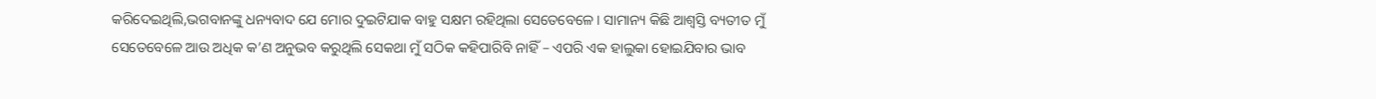କରିଦେଇଥିଲି,ଭଗବାନଙ୍କୁ ଧନ୍ୟବାଦ ଯେ ମୋର ଦୁଇଟିଯାକ ବାହୁ ସକ୍ଷମ ରହିଥିଲା ସେତେବେଳେ। ସାମାନ୍ୟ କିଛି ଆଶ୍ୱସ୍ତି ବ୍ୟତୀତ ମୁଁ ସେତେବେଳେ ଆଉ ଅଧିକ କ’ଣ ଅନୁଭବ କରୁଥିଲି ସେକଥା ମୁଁ ସଠିକ କହିପାରିବି ନାହିଁ – ଏପରି ଏକ ହାଲୁକା ହୋଇଯିବାର ଭାବ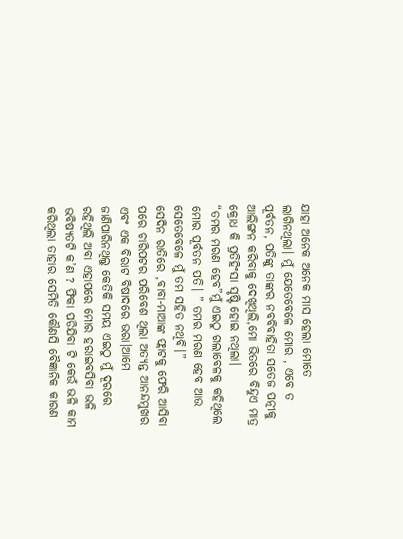ଯାହା ଅନେକ ଅନେକ ମାସ ହେଲା ମୋତେ ଲାଗିନଥିଲା। ମୁଁ ଯେତେବେଳେ ମୋର , ଏବେ ତ ପୂର୍ବତନ, ପତିଙ୍କୁ ତାଙ୍କର ନବବିବାହିତା ସତେଜ ପତ୍ନୀକୁ ଆଲିଙ୍ଗନ କରିବାକୁ ଦେଖିଥିଲି,ମୋ ଭିତରେ ବିନ୍ଦୁଏ ମାତ୍ର କ୍ରୋଧ କି ପ୍ରତିହିଂସା ସୃଷ୍ଟି ହୋଇ ନଥିଲା।
“ତମର ମରଣ ହେବ”ମୁଁ ଏଇଠୁ ଗଲାବେଳକୁ କହିଥିଲେ ମୋର ପୂର୍ବତନ ପତି। ” ତମର ମରଣ ହେବ ଆଉ ସେତେବେଳେ ମୁଁ ତମ ସହିତ ନଥିବି।”
ସେଦିନ ରାତିରେ ,ବାବା-ମାଆଙ୍କ ଫ୍ଲାଟକୁ ଫେରି ଆସିବା ପରେ ଚାରିପଟର ପରିବେଶ ଥିଲା ଅତ୍ୟନ୍ତ ଆନନ୍ଦମୁଖର ଏବଂ ଏକ ବିରାଟ ବିଷାଦରେ ଭରା।ଆମେ ଜାଣିପାରିନଥିଲୁ କେତିକି ସମୟ ଏଇଠୁ ମୁଁ ଦୂରରେ ରହିଥିଲି ଅବା ଏହାପରେ ମୋର ହରାଇବସିବା ଭଳି ଭବିଷ୍ୟତଟି କ’ଣ ? ଫିକା ପଡିଯିବା ଟି କେଉଁ ଭଳି କାମ କରିଥିଲା ତାହାର ସେମିତି କୌଣସି ବୈଜ୍ଞାନିକ କାରଣ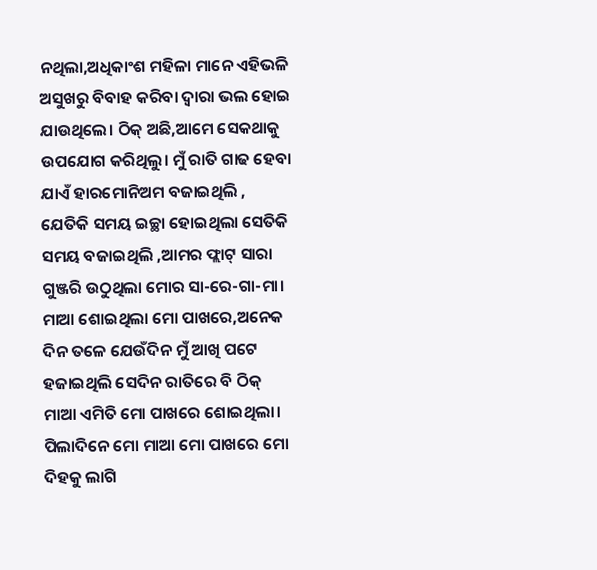ନଥିଲା,ଅଧିକାଂଶ ମହିଳା ମାନେ ଏହିଭଳି ଅସୁଖରୁ ବିବାହ କରିବା ଦ୍ୱାରା ଭଲ ହୋଇ ଯାଉଥିଲେ। ଠିକ୍ ଅଛି,ଆମେ ସେକଥାକୁ ଉପଯୋଗ କରିଥିଲୁ। ମୁଁ ରାତି ଗାଢ ହେବା ଯାଏଁ ହାରମୋନିଅମ ବଜାଇଥିଲି , ଯେତିକି ସମୟ ଇଚ୍ଛା ହୋଇଥିଲା ସେତିକି ସମୟ ବଜାଇଥିଲି ,ଆମର ଫ୍ଲାଟ୍ ସାରା ଗୁଞ୍ଜରି ଉଠୁଥିଲା ମୋର ସା-ରେ-ଗା-ମା।
ମାଆ ଶୋଇଥିଲା ମୋ ପାଖରେ,ଅନେକ ଦିନ ତଳେ ଯେଉଁଦିନ ମୁଁ ଆଖି ପଟେ ହଜାଇଥିଲି ସେଦିନ ରାତିରେ ବି ଠିକ୍ ମାଆ ଏମିତି ମୋ ପାଖରେ ଶୋଇଥିଲା। ପିଲାଦିନେ ମୋ ମାଆ ମୋ ପାଖରେ ମୋ ଦିହକୁ ଲାଗି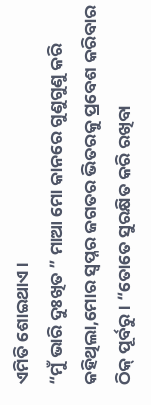ଏମିତି ଶୋଇଥାଏ।
“ମୁଁ ଭାରି ଦୁଃଖିତ ” ମାଆ ମୋ କାନରେ ଗୁଣୁଗୁଣୁ କରି କହିଥିଲା,ମୋର ସ୍ୱପ୍ନର ଜଗତର ଭିତରକୁ ପ୍ରବେଶ କରିବାର ଠିକ୍ ପୂର୍ବରୁ। “ତୋତେ ସୁରକ୍ଷିତ କରି ରଖିବା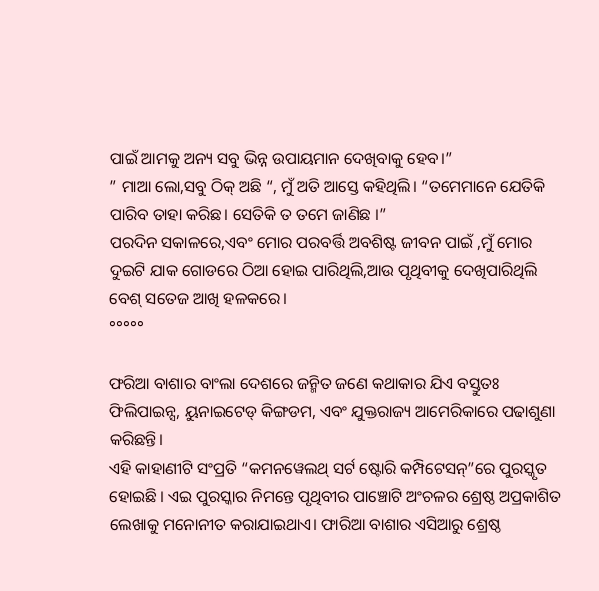ପାଇଁ ଆମକୁ ଅନ୍ୟ ସବୁ ଭିନ୍ନ ଉପାୟମାନ ଦେଖିବାକୁ ହେବ।”
” ମାଆ ଲୋ,ସବୁ ଠିକ୍ ଅଛି “, ମୁଁ ଅତି ଆସ୍ତେ କହିଥିଲି। “ତମେମାନେ ଯେତିକି ପାରିବ ତାହା କରିଛ। ସେତିକି ତ ତମେ ଜାଣିଛ ।”
ପରଦିନ ସକାଳରେ,ଏବଂ ମୋର ପରବର୍ତ୍ତି ଅବଶିଷ୍ଟ ଜୀବନ ପାଇଁ ,ମୁଁ ମୋର ଦୁଇଟି ଯାକ ଗୋଡରେ ଠିଆ ହୋଇ ପାରିଥିଲି,ଆଉ ପୃଥିବୀକୁ ଦେଖିପାରିଥିଲି ବେଶ୍ ସତେଜ ଆଖି ହଳକରେ।
°°°°°

ଫରିଆ ବାଶାର ବାଂଲା ଦେଶରେ ଜନ୍ମିତ ଜଣେ କଥାକାର ଯିଏ ବସ୍ତୁତଃ ଫିଲିପାଇନ୍ସ, ୟୁନାଇଟେଡ୍ କିଙ୍ଗଡମ, ଏବଂ ଯୁକ୍ତରାଜ୍ୟ ଆମେରିକାରେ ପଢାଶୁଣା କରିଛନ୍ତି।
ଏହି କାହାଣୀଟି ସଂପ୍ରତି “କମନୱେଲଥ୍ ସର୍ଟ ଷ୍ଟୋରି କମ୍ପିଟେସନ୍”ରେ ପୁରସ୍କୃତ ହୋଇଛି । ଏଇ ପୁରସ୍କାର ନିମନ୍ତେ ପୃଥିବୀର ପାଞ୍ଚୋଟି ଅଂଚଳର ଶ୍ରେଷ୍ଠ ଅପ୍ରକାଶିତ ଲେଖାକୁ ମନୋନୀତ କରାଯାଇଥାଏ। ଫାରିଆ ବାଶାର ଏସିଆରୁ ଶ୍ରେଷ୍ଠ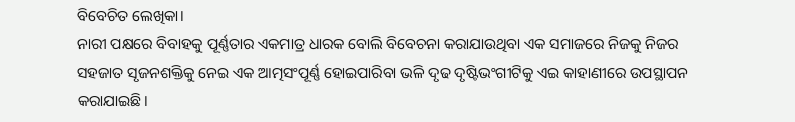ବିବେଚିତ ଲେଖିକା।
ନାରୀ ପକ୍ଷରେ ବିବାହକୁ ପୂର୍ଣ୍ଣତାର ଏକମାତ୍ର ଧାରକ ବୋଲି ବିବେଚନା କରାଯାଉଥିବା ଏକ ସମାଜରେ ନିଜକୁ ନିଜର ସହଜାତ ସୃଜନଶକ୍ତିକୁ ନେଇ ଏକ ଆତ୍ମସଂପୂର୍ଣ୍ଣ ହୋଇପାରିବା ଭଳି ଦୃଢ ଦୃଷ୍ଟିଭଂଗୀଟିକୁ ଏଇ କାହାଣୀରେ ଉପସ୍ଥାପନ କରାଯାଇଛି।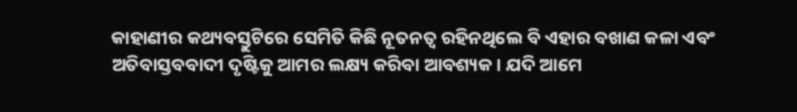କାହାଣୀର କଥ୍ୟବସ୍ତୁଟିରେ ସେମିତି କିଛି ନୂତନତ୍ୱ ରହିନଥିଲେ ବି ଏହାର ବଖାଣ କଳା ଏବଂ ଅତିବାସ୍ତବବାଦୀ ଦୃଷ୍ଟିକୁ ଆମର ଲକ୍ଷ୍ୟ କରିବା ଆବଶ୍ୟକ। ଯଦି ଆମେ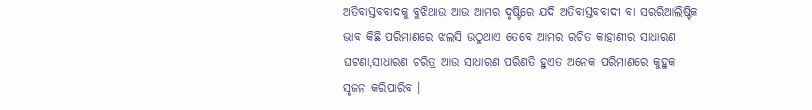ଅତିବାସ୍ତବବାଦକୁ ବୁଝିଥାଉ ଆଉ ଆମର ଦୃଷ୍ଟିରେ ଯଦି ଅତିବାସ୍ତବବାଦୀ ବା ସରରିଆଲିଷ୍ଟିକ ଭାବ କିଛି ପରିମାଣରେ ଝଲସି ଉଠୁଥାଏ ତେବେ ଆମର ରଚିତ କାହାଣୀର ସାଧାରଣ ଘଟଣା,ସାଧାରଣ ଚରିତ୍ର ଆଉ ସାଧାରଣ ପରିଣତି ହୁଏତ ଅନେକ ପରିମାଣରେ କୁହୁକ ସୃଜନ କରିପାରିବ ।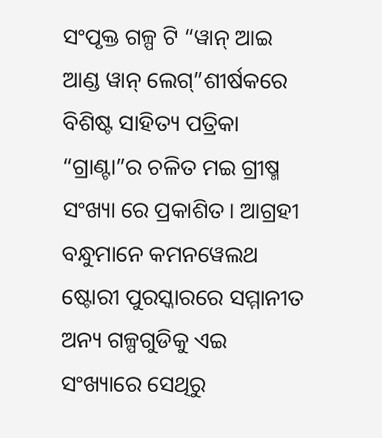ସଂପୃକ୍ତ ଗଳ୍ପ ଟି “ୱାନ୍ ଆଇ ଆଣ୍ଡ ୱାନ୍ ଲେଗ୍”ଶୀର୍ଷକରେ ବିଶିଷ୍ଟ ସାହିତ୍ୟ ପତ୍ରିକା “ଗ୍ରାଣ୍ଟା”ର ଚଳିତ ମଇ ଗ୍ରୀଷ୍ମ ସଂଖ୍ୟା ରେ ପ୍ରକାଶିତ। ଆଗ୍ରହୀ ବନ୍ଧୁମାନେ କମନୱେଲଥ ଷ୍ଟୋରୀ ପୁରସ୍କାରରେ ସମ୍ମାନୀତ ଅନ୍ୟ ଗଳ୍ପଗୁଡିକୁ ଏଇ ସଂଖ୍ୟାରେ ସେଥିରୁ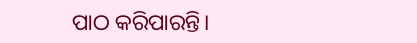ପାଠ କରିପାରନ୍ତି।